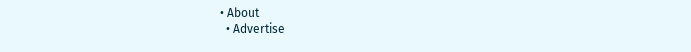• About
  • Advertise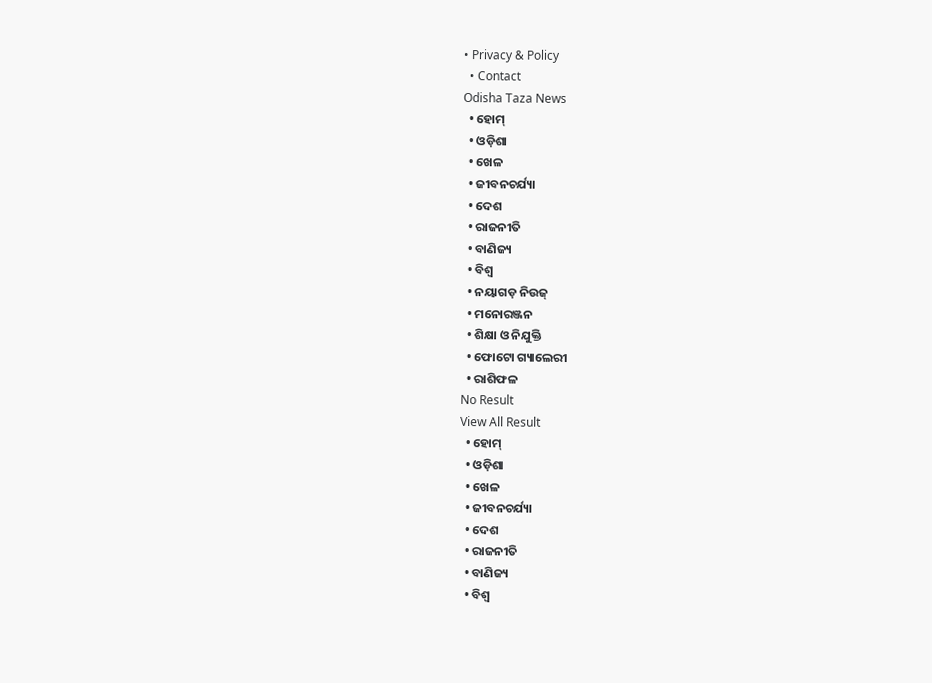• Privacy & Policy
  • Contact
Odisha Taza News
  • ହୋମ୍
  • ଓଡ଼ିଶା
  • ଖେଳ
  • ଜୀବନଚର୍ଯ୍ୟା
  • ଦେଶ
  • ରାଜନୀତି
  • ବାଣିଜ୍ୟ
  • ବିଶ୍ଵ
  • ନୟାଗଡ଼ ନିଉଜ୍
  • ମନୋରଞ୍ଜନ
  • ଶିକ୍ଷା ଓ ନିଯୁକ୍ତି
  • ଫୋଟୋ ଗ୍ୟାଲେରୀ
  • ରାଶିଫଳ
No Result
View All Result
  • ହୋମ୍
  • ଓଡ଼ିଶା
  • ଖେଳ
  • ଜୀବନଚର୍ଯ୍ୟା
  • ଦେଶ
  • ରାଜନୀତି
  • ବାଣିଜ୍ୟ
  • ବିଶ୍ଵ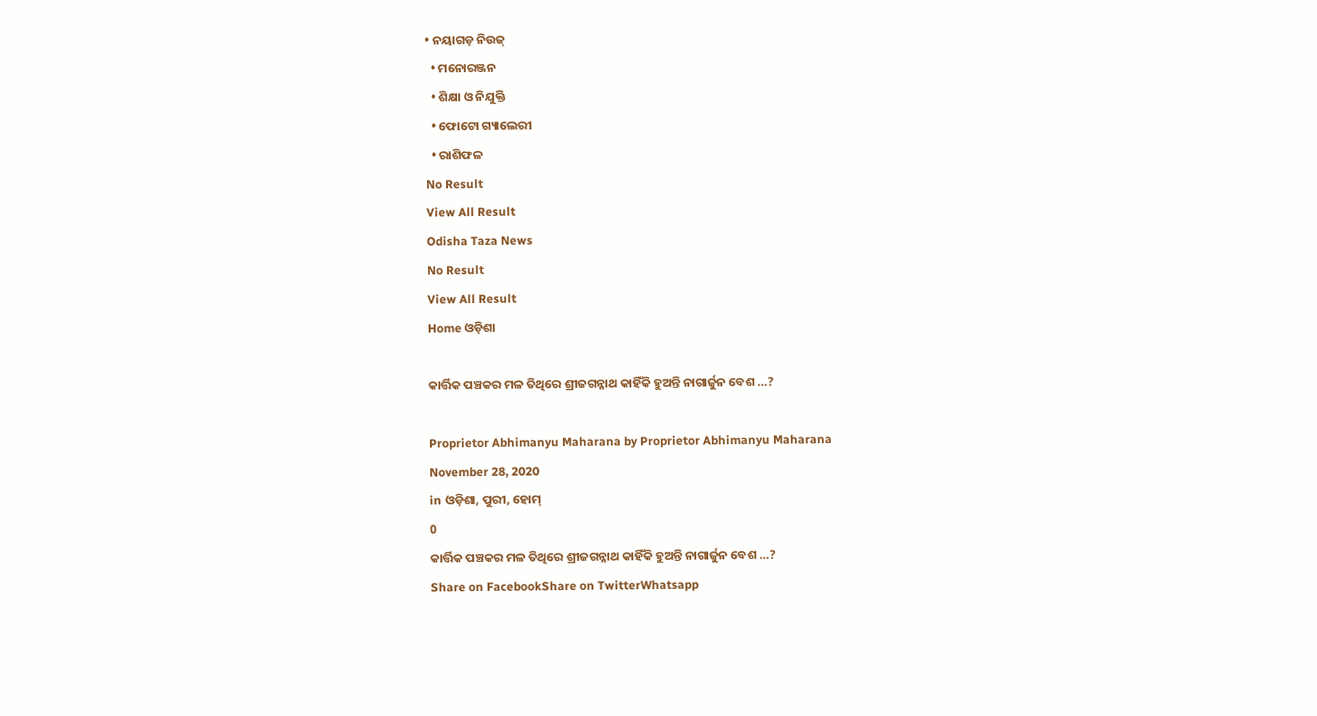• ନୟାଗଡ଼ ନିଉଜ୍
  • ମନୋରଞ୍ଜନ
  • ଶିକ୍ଷା ଓ ନିଯୁକ୍ତି
  • ଫୋଟୋ ଗ୍ୟାଲେରୀ
  • ରାଶିଫଳ
No Result
View All Result
Odisha Taza News
No Result
View All Result
Home ଓଡ଼ିଶା

କାର୍ତ୍ତିକ ପଞ୍ଚକର ମଳ ତିଥିରେ ଶ୍ରୀଜଗନ୍ନାଥ କାହିଁକି ହୁଅନ୍ତି ନାଗାର୍ଜୁନ ବେଶ …?

Proprietor Abhimanyu Maharana by Proprietor Abhimanyu Maharana
November 28, 2020
in ଓଡ଼ିଶା, ପୁରୀ, ହୋମ୍
0
କାର୍ତ୍ତିକ ପଞ୍ଚକର ମଳ ତିଥିରେ ଶ୍ରୀଜଗନ୍ନାଥ କାହିଁକି ହୁଅନ୍ତି ନାଗାର୍ଜୁନ ବେଶ …?
Share on FacebookShare on TwitterWhatsapp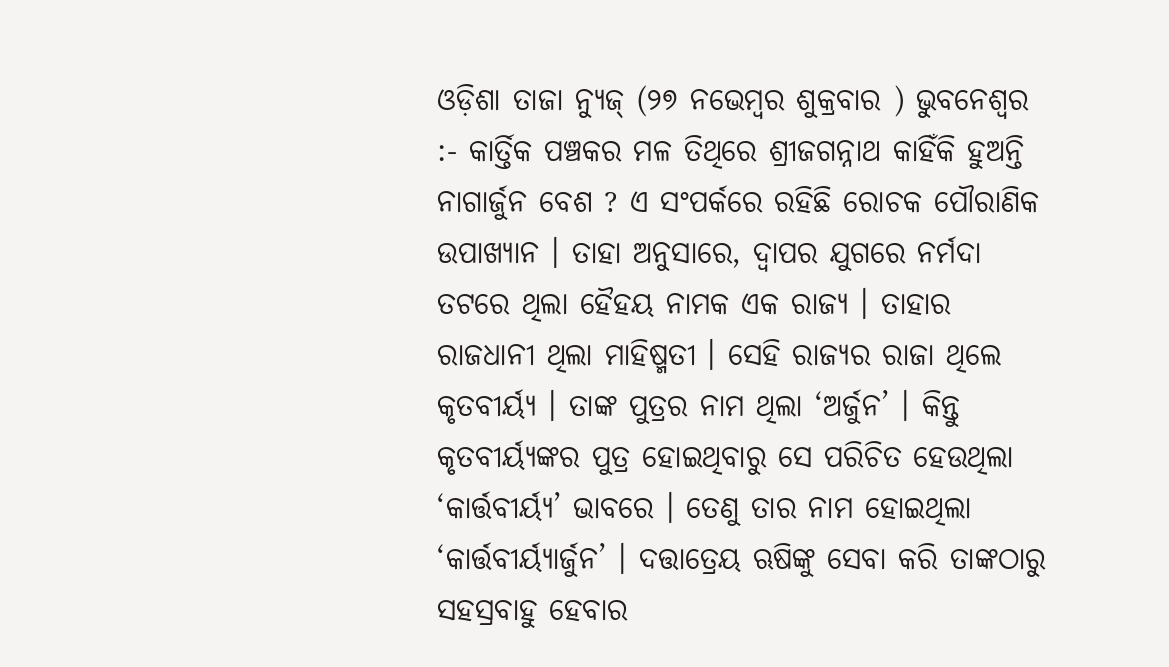ଓଡ଼ିଶା ତାଜା ନ୍ୟୁଜ୍ (୨୭ ନଭେମ୍ବର ଶୁକ୍ରବାର ) ଭୁବନେଶ୍ୱର :- କାର୍ତ୍ତିକ ପଞ୍ଚକର ମଳ ତିଥିରେ ଶ୍ରୀଜଗନ୍ନାଥ କାହିଁକି ହୁଅନ୍ତି ନାଗାର୍ଜୁନ ବେଶ ? ଏ ସଂପର୍କରେ ରହିଛି ରୋଚକ ପୌରାଣିକ ଉପାଖ୍ୟାନ । ତାହା ଅନୁସାରେ, ଦ୍ୱାପର ଯୁଗରେ ନର୍ମଦା ତଟରେ ଥିଲା ହୈହୟ ନାମକ ଏକ ରାଜ୍ୟ । ତାହାର ରାଜଧାନୀ ଥିଲା ମାହିଷ୍ମତୀ । ସେହି ରାଜ୍ୟର ରାଜା ଥିଲେ କୃତବୀର୍ୟ୍ୟ । ତାଙ୍କ ପୁତ୍ରର ନାମ ଥିଲା ‘ଅର୍ଜୁନ’ । କିନ୍ତୁ କୃତବୀର୍ୟ୍ୟଙ୍କର ପୁତ୍ର ହୋଇଥିବାରୁ ସେ ପରିଚିତ ହେଉଥିଲା ‘କାର୍ତ୍ତବୀର୍ୟ୍ୟ’ ଭାବରେ । ତେଣୁ ତାର ନାମ ହୋଇଥିଲା ‘କାର୍ତ୍ତବୀର୍ୟ୍ୟାର୍ଜୁନ’ । ଦତ୍ତାତ୍ରେୟ ଋଷିଙ୍କୁ ସେବା କରି ତାଙ୍କଠାରୁ ସହସ୍ରବାହୁ ହେବାର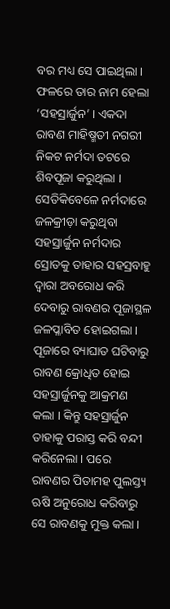ବର ମଧ୍ୟ ସେ ପାଇଥିଲା । ଫଳରେ ତାର ନାମ ହେଲା ‘ସହସ୍ରାର୍ଜୁନ’ । ଏକଦା ରାବଣ ମାହିଷ୍ମତୀ ନଗରୀ ନିକଟ ନର୍ମଦା ତଟରେ ଶିବପୂଜା କରୁଥିଲା । ସେତିକିବେଳେ ନର୍ମଦାରେ ଜଳକ୍ରୀଡ଼ା କରୁଥିବା ସହସ୍ରାର୍ଜୁନ ନର୍ମଦାର ସ୍ରୋତକୁ ତାହାର ସହସ୍ରବାହୁ ଦ୍ୱାରା ଅବରୋଧ କରି ଦେବାରୁ ରାବଣର ପୂଜାସ୍ଥଳ ଜଳପ୍ଳାବିତ ହୋଇଗଲା । ପୂଜାରେ ବ୍ୟାଘାତ ଘଟିବାରୁ ରାବଣ କ୍ରୋଧିତ ହୋଇ ସହସ୍ରାର୍ଜୁନକୁ ଆକ୍ରମଣ କଲା । କିନ୍ତୁ ସହସ୍ରାର୍ଜୁନ ତାହାକୁ ପରାସ୍ତ କରି ବନ୍ଦୀ କରିନେଲା । ପରେ ରାବଣର ପିତାମହ ପୁଲସ୍ତ୍ୟ ଋଷି ଅନୁରୋଧ କରିବାରୁ ସେ ରାବଣକୁ ମୁକ୍ତ କଲା ।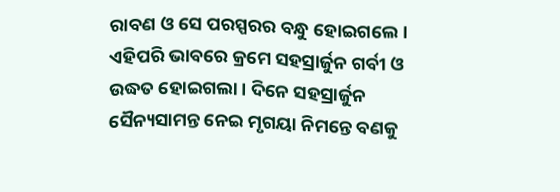ରାବଣ ଓ ସେ ପରସ୍ପରର ବନ୍ଧୁ ହୋଇଗଲେ । ଏହିପରି ଭାବରେ କ୍ରମେ ସହସ୍ରାର୍ଜୁନ ଗର୍ବୀ ଓ ଉଦ୍ଧତ ହୋଇଗଲା । ଦିନେ ସହସ୍ରାର୍ଜୁନ ସୈନ୍ୟସାମନ୍ତ ନେଇ ମୃଗୟା ନିମନ୍ତେ ବଣକୁ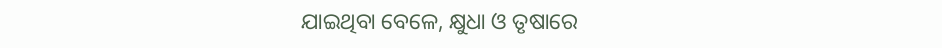ଯାଇଥିବା ବେଳେ, କ୍ଷୁଧା ଓ ତୃଷାରେ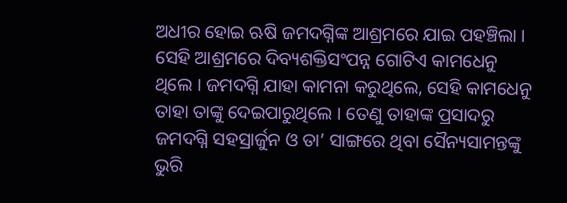ଅଧୀର ହୋଇ ଋଷି ଜମଦଗ୍ନିଙ୍କ ଆଶ୍ରମରେ ଯାଇ ପହଞ୍ଚିଲା । ସେହି ଆଶ୍ରମରେ ଦିବ୍ୟଶକ୍ତିସଂପନ୍ନ ଗୋଟିଏ କାମଧେନୁ ଥିଲେ । ଜମଦଗ୍ନି ଯାହା କାମନା କରୁଥିଲେ, ସେହି କାମଧେନୁ ତାହା ତାଙ୍କୁ ଦେଇପାରୁଥିଲେ । ତେଣୁ ତାହାଙ୍କ ପ୍ରସାଦରୁ ଜମଦଗ୍ନି ସହସ୍ରାର୍ଜୁନ ଓ ତା’ ସାଙ୍ଗରେ ଥିବା ସୈନ୍ୟସାମନ୍ତଙ୍କୁ ଭୁରି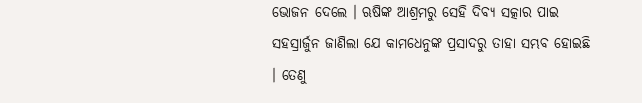ଭୋଜନ ଦେଲେ । ଋଷିଙ୍କ ଆଶ୍ରମରୁ ସେହି ଦିବ୍ୟ ସତ୍କାର ପାଇ ସହସ୍ରାର୍ଜୁନ ଜାଣିଲା ଯେ କାମଧେନୁଙ୍କ ପ୍ରସାଦରୁ ତାହା ସମ୍ଭବ ହୋଇଛି । ତେଣୁ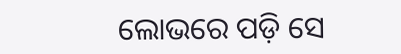ଲୋଭରେ ପଡ଼ି ସେ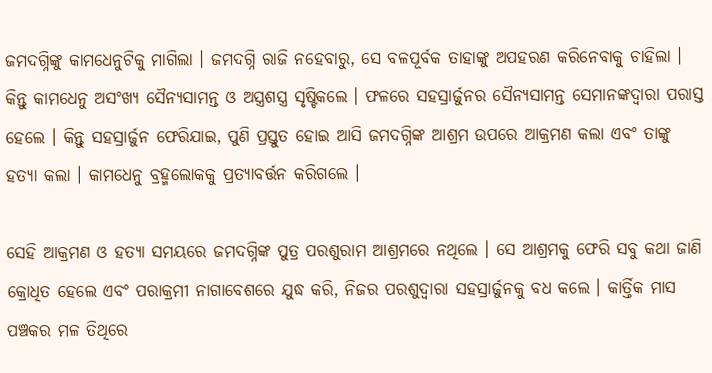ଜମଦଗ୍ନିଙ୍କୁ କାମଧେନୁଟିକୁ ମାଗିଲା । ଜମଦଗ୍ନି ରାଜି ନହେବାରୁ, ସେ ବଳପୂର୍ବକ ତାହାଙ୍କୁ ଅପହରଣ କରିନେବାକୁ ଚାହିଲା । କିନ୍ତୁ କାମଧେନୁ ଅସଂଖ୍ୟ ସୈନ୍ୟସାମନ୍ତ ଓ ଅସ୍ତ୍ରଶସ୍ତ୍ର ସୃଷ୍ଟିକଲେ । ଫଳରେ ସହସ୍ରାର୍ଜୁନର ସୈନ୍ୟସାମନ୍ତ ସେମାନଙ୍କଦ୍ୱାରା ପରାସ୍ତ ହେଲେ । କିନ୍ତୁ ସହସ୍ରାର୍ଜୁନ ଫେରିଯାଇ, ପୁଣି ପ୍ରସ୍ତୁତ ହୋଇ ଆସି ଜମଦଗ୍ନିଙ୍କ ଆଶ୍ରମ ଉପରେ ଆକ୍ରମଣ କଲା ଏବଂ ତାଙ୍କୁ ହତ୍ୟା କଲା । କାମଧେନୁ ବ୍ରହ୍ମଲୋକକୁ ପ୍ରତ୍ୟାବର୍ତ୍ତନ କରିଗଲେ ।

ସେହି ଆକ୍ରମଣ ଓ ହତ୍ୟା ସମୟରେ ଜମଦଗ୍ନିଙ୍କ ପୁତ୍ର ପରଶୁରାମ ଆଶ୍ରମରେ ନଥିଲେ । ସେ ଆଶ୍ରମକୁ ଫେରି ସବୁ କଥା ଜାଣି କ୍ରୋଧିତ ହେଲେ ଏବଂ ପରାକ୍ରମୀ ନାଗାବେଶରେ ଯୁଦ୍ଧ କରି, ନିଜର ପରଶୁଦ୍ୱାରା ସହସ୍ରାର୍ଜୁନକୁ ବଧ କଲେ । କାର୍ତ୍ତିକ ମାସ ପଞ୍ଚକର ମଳ ତିଥିରେ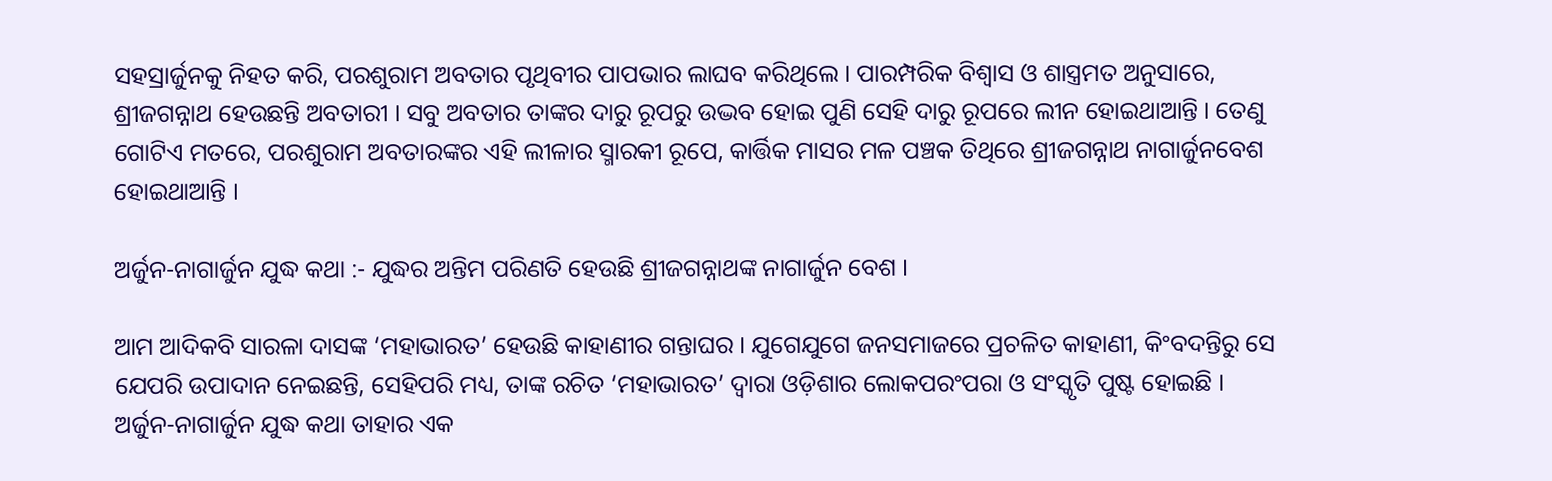ସହସ୍ରାର୍ଜୁନକୁ ନିହତ କରି, ପରଶୁରାମ ଅବତାର ପୃଥିବୀର ପାପଭାର ଲାଘବ କରିଥିଲେ । ପାରମ୍ପରିକ ବିଶ୍ୱାସ ଓ ଶାସ୍ତ୍ରମତ ଅନୁସାରେ, ଶ୍ରୀଜଗନ୍ନାଥ ହେଉଛନ୍ତି ଅବତାରୀ । ସବୁ ଅବତାର ତାଙ୍କର ଦାରୁ ରୂପରୁ ଉଦ୍ଭବ ହୋଇ ପୁଣି ସେହି ଦାରୁ ରୂପରେ ଲୀନ ହୋଇଥାଆନ୍ତି । ତେଣୁ ଗୋଟିଏ ମତରେ, ପରଶୁରାମ ଅବତାରଙ୍କର ଏହି ଲୀଳାର ସ୍ମାରକୀ ରୂପେ, କାର୍ତ୍ତିକ ମାସର ମଳ ପଞ୍ଚକ ତିଥିରେ ଶ୍ରୀଜଗନ୍ନାଥ ନାଗାର୍ଜୁନବେଶ ହୋଇଥାଆନ୍ତି ।

ଅର୍ଜୁନ-ନାଗାର୍ଜୁନ ଯୁଦ୍ଧ କଥା :- ଯୁଦ୍ଧର ଅନ୍ତିମ ପରିଣତି ହେଉଛି ଶ୍ରୀଜଗନ୍ନାଥଙ୍କ ନାଗାର୍ଜୁନ ବେଶ ।

ଆମ ଆଦିକବି ସାରଳା ଦାସଙ୍କ ‘ମହାଭାରତ’ ହେଉଛି କାହାଣୀର ଗନ୍ତାଘର । ଯୁଗେଯୁଗେ ଜନସମାଜରେ ପ୍ରଚଳିତ କାହାଣୀ, କିଂବଦନ୍ତିରୁ ସେ ଯେପରି ଉପାଦାନ ନେଇଛନ୍ତି, ସେହିପରି ମଧ୍ୟ, ତାଙ୍କ ରଚିତ ‘ମହାଭାରତ’ ଦ୍ୱାରା ଓଡ଼ିଶାର ଲୋକପରଂପରା ଓ ସଂସ୍କୃତି ପୁଷ୍ଟ ହୋଇଛି । ଅର୍ଜୁନ-ନାଗାର୍ଜୁନ ଯୁଦ୍ଧ କଥା ତାହାର ଏକ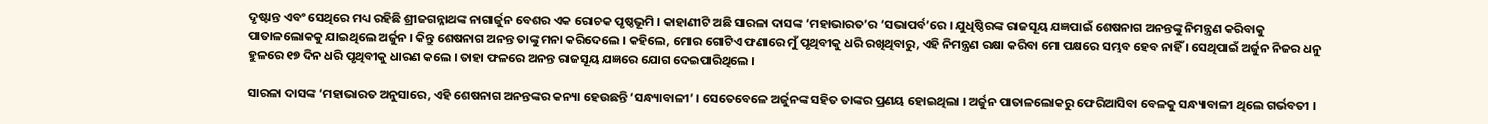ଦୃଷ୍ଟାନ୍ତ ଏବଂ ସେଥିରେ ମଧ୍ୟ ରହିଛି ଶ୍ରୀଜଗନ୍ନାଥଙ୍କ ନାଗାର୍ଜୁନ ବେଶର ଏକ ରୋଚକ ପୃଷ୍ଠଭୂମି । କାହାଣୀଟି ଅଛି ସାରଳା ଦାସଙ୍କ ‘ମହାଭାରତ’ର ‘ସଭାପର୍ବ’ରେ । ଯୁଧିଷ୍ଠିରଙ୍କ ରାଜସୂୟ ଯଜ୍ଞପାଇଁ ଶେଷନାଗ ଅନନ୍ତଙ୍କୁ ନିମନ୍ତ୍ରଣ କରିବାକୁ ପାତାଳଲୋକକୁ ଯାଇଥିଲେ ଅର୍ଜୁନ । କିନ୍ତୁ ଶେଷନାଗ ଅନନ୍ତ ତାଙ୍କୁ ମନା କରିଦେଲେ । କହିଲେ, ମୋର ଗୋଟିଏ ଫଣାରେ ମୁଁ ପୃଥିବୀକୁ ଧରି ରଖିଥିବାରୁ, ଏହି ନିମନ୍ତ୍ରଣ ରକ୍ଷା କରିବା ମୋ ପକ୍ଷରେ ସମ୍ଭବ ହେବ ନାହିଁ । ସେଥିପାଇଁ ଅର୍ଜୁନ ନିଜର ଧନୁ ହୁଳରେ ୧୭ ଦିନ ଧରି ପୃଥିବୀକୁ ଧାରଣ କଲେ । ତାହା ଫଳରେ ଅନନ୍ତ ରାଜସୂୟ ଯଜ୍ଞରେ ଯୋଗ ଦେଇପାରିଥିଲେ ।

ସାରଳା ଦାସଙ୍କ ‘ମହାଭାରତ ଅନୁସାରେ, ଏହି ଶେଷନାଗ ଅନନ୍ତଙ୍କର କନ୍ୟା ହେଉଛନ୍ତି ‘ସନ୍ଧ୍ୟାବାଳୀ’ । ସେତେବେଳେ ଅର୍ଜୁନଙ୍କ ସହିତ ତାଙ୍କର ପ୍ରଣୟ ହୋଇଥିଲା । ଅର୍ଜୁନ ପାତାଳଲୋକରୁ ଫେରିଆସିବା ବେଳକୁ ସନ୍ଧ୍ୟାବାଳୀ ଥିଲେ ଗର୍ଭବତୀ ।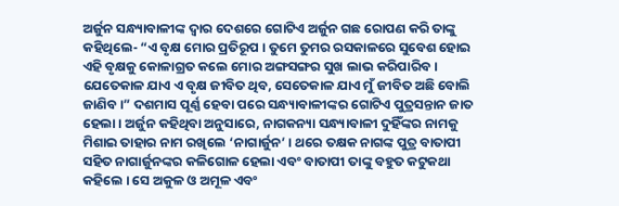ଅର୍ଜୁନ ସନ୍ଧ୍ୟାବାଳୀଙ୍କ ଦ୍ୱାର ଦେଶରେ ଗୋଟିଏ ଅର୍ଜୁନ ଗଛ ରୋପଣ କରି ତାଙ୍କୁ କହିଥିଲେ- “ଏ ବୃକ୍ଷ ମୋର ପ୍ରତିରୂପ । ତୁମେ ତୁମର ରସକାଳରେ ସୁବେଶ ହୋଇ ଏହି ବୃକ୍ଷକୁ କୋଳାଗ୍ରତ କଲେ ମୋର ଅଙ୍ଗସଙ୍ଗର ସୁଖ ଲାଭ କରିପାରିବ । ଯେତେକାଳ ଯାଏ ଏ ବୃକ୍ଷ ଜୀବିତ ଥିବ, ସେତେକାଳ ଯାଏ ମୁଁ ଜୀବିତ ଅଛି ବୋଲି ଜାଣିବ ।” ଦଶମାସ ପୂର୍ଣ୍ଣ ହେବା ପରେ ସନ୍ଧ୍ୟାବାଳୀଙ୍କର ଗୋଟିଏ ପୁତ୍ରସନ୍ତାନ ଜାତ ହେଲା । ଅର୍ଜୁନ କହିଥିବା ଅନୁସାରେ, ନାଗକନ୍ୟା ସନ୍ଧ୍ୟାବାଳୀ ଦୁହିଁଙ୍କର ନାମକୁ ମିଶାଇ ତାହାର ନାମ ରଖିଲେ ‘ନାଗାର୍ଜୁନ’ । ଥରେ ତକ୍ଷକ ନାଗଙ୍କ ପୁତ୍ର ବାତାପୀ ସହିତ ନାଗାର୍ଜୁନଙ୍କର କଳିଗୋଳ ହେଲା ଏବଂ ବାତାପୀ ତାଙ୍କୁ ବହୁତ କଟୁକଥା କହିଲେ । ସେ ଅକୁଳ ଓ ଅମୂଳ ଏବଂ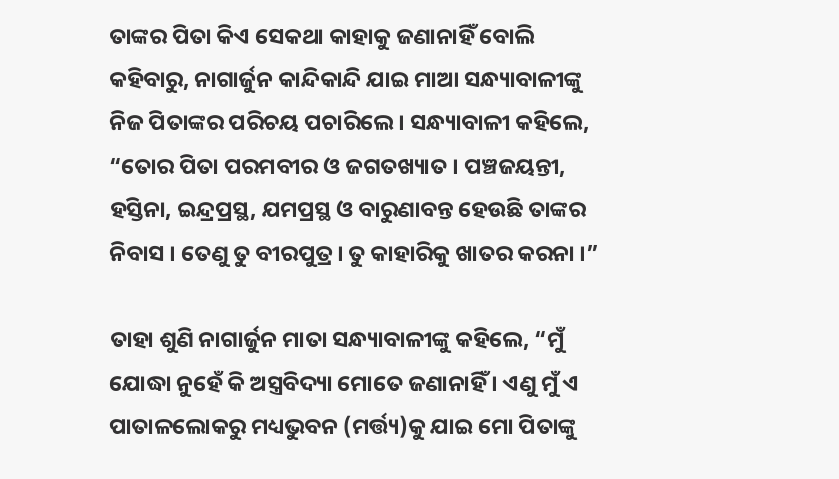ତାଙ୍କର ପିତା କିଏ ସେକଥା କାହାକୁ ଜଣାନାହିଁ ବୋଲି କହିବାରୁ, ନାଗାର୍ଜୁନ କାନ୍ଦିକାନ୍ଦି ଯାଇ ମାଆ ସନ୍ଧ୍ୟାବାଳୀଙ୍କୁ ନିଜ ପିତାଙ୍କର ପରିଚୟ ପଚାରିଲେ । ସନ୍ଧ୍ୟାବାଳୀ କହିଲେ, “ତୋର ପିତା ପରମବୀର ଓ ଜଗତଖ୍ୟାତ । ପଞ୍ଚଜୟନ୍ତୀ, ହସ୍ତିନା, ଇନ୍ଦ୍ରପ୍ରସ୍ଥ, ଯମପ୍ରସ୍ଥ ଓ ବାରୁଣାବନ୍ତ ହେଉଛି ତାଙ୍କର ନିବାସ । ତେଣୁ ତୁ ବୀରପୁତ୍ର । ତୁ କାହାରିକୁ ଖାତର କରନା ।”

ତାହା ଶୁଣି ନାଗାର୍ଜୁନ ମାତା ସନ୍ଧ୍ୟାବାଳୀଙ୍କୁ କହିଲେ, “ମୁଁ ଯୋଦ୍ଧା ନୁହେଁ କି ଅସ୍ତ୍ରବିଦ୍ୟା ମୋତେ ଜଣାନାହିଁ । ଏଣୁ ମୁଁ ଏ ପାତାଳଲୋକରୁ ମଧ୍ୟଭୁବନ (ମର୍ତ୍ତ୍ୟ)କୁ ଯାଇ ମୋ ପିତାଙ୍କୁ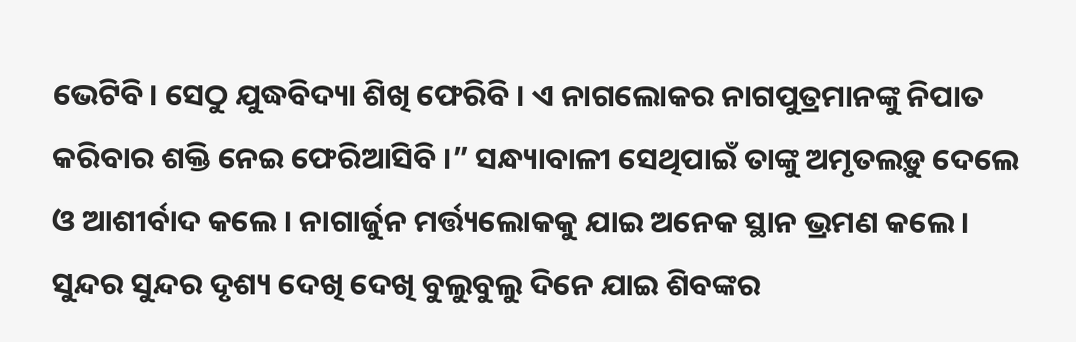ଭେଟିବି। ସେଠୁ ଯୁଦ୍ଧବିଦ୍ୟା ଶିଖି ଫେରିବି । ଏ ନାଗଲୋକର ନାଗପୁତ୍ରମାନଙ୍କୁ ନିପାତ କରିବାର ଶକ୍ତି ନେଇ ଫେରିଆସିବି ।” ସନ୍ଧ୍ୟାବାଳୀ ସେଥିପାଇଁ ତାଙ୍କୁ ଅମୃତଲଡ଼ୁ ଦେଲେ ଓ ଆଶୀର୍ବାଦ କଲେ । ନାଗାର୍ଜୁନ ମର୍ତ୍ତ୍ୟଲୋକକୁ ଯାଇ ଅନେକ ସ୍ଥାନ ଭ୍ରମଣ କଲେ । ସୁନ୍ଦର ସୁନ୍ଦର ଦୃଶ୍ୟ ଦେଖି ଦେଖି ବୁଲୁବୁଲୁ ଦିନେ ଯାଇ ଶିବଙ୍କର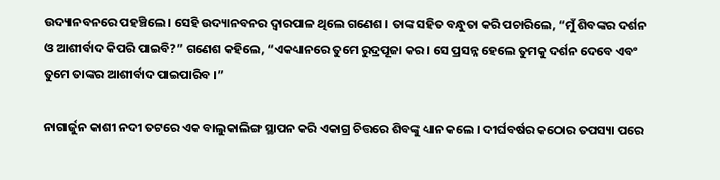ଉଦ୍ୟାନବନରେ ପହଞ୍ଚିଲେ । ସେହି ଉଦ୍ୟାନବନର ଦ୍ୱାରପାଳ ଥିଲେ ଗଣେଶ । ତାଙ୍କ ସହିତ ବନ୍ଧୁତା କରି ପଚାରିଲେ, “ମୁଁ ଶିବଙ୍କର ଦର୍ଶନ ଓ ଆଶୀର୍ବାଦ କିପରି ପାଇବି?” ଗଣେଶ କହିଲେ, “ଏକଧ୍ୟାନରେ ତୁମେ ରୁଦ୍ରପୂଜା କର । ସେ ପ୍ରସନ୍ନ ହେଲେ ତୁମକୁ ଦର୍ଶନ ଦେବେ ଏବଂ ତୁମେ ତାଙ୍କର ଆଶୀର୍ବାଦ ପାଇପାରିବ ।”

ନାଗାର୍ଜୁନ କାଶୀ ନଦୀ ତଟରେ ଏକ ବାଲୁକାଲିଙ୍ଗ ସ୍ଥାପନ କରି ଏକାଗ୍ର ଚିତ୍ତରେ ଶିବଙ୍କୁ ଧ୍ୟାନ କଲେ । ଦୀର୍ଘବର୍ଷର କଠୋର ତପସ୍ୟା ପରେ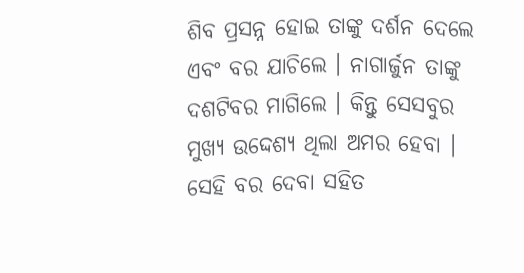ଶିବ ପ୍ରସନ୍ନ ହୋଇ ତାଙ୍କୁ ଦର୍ଶନ ଦେଲେ ଏବଂ ବର ଯାଚିଲେ । ନାଗାର୍ଜୁନ ତାଙ୍କୁ ଦଶଟିବର ମାଗିଲେ । କିନ୍ତୁ ସେସବୁର ମୁଖ୍ୟ ଉଦ୍ଦେଶ୍ୟ ଥିଲା ଅମର ହେବା । ସେହି ବର ଦେବା ସହିତ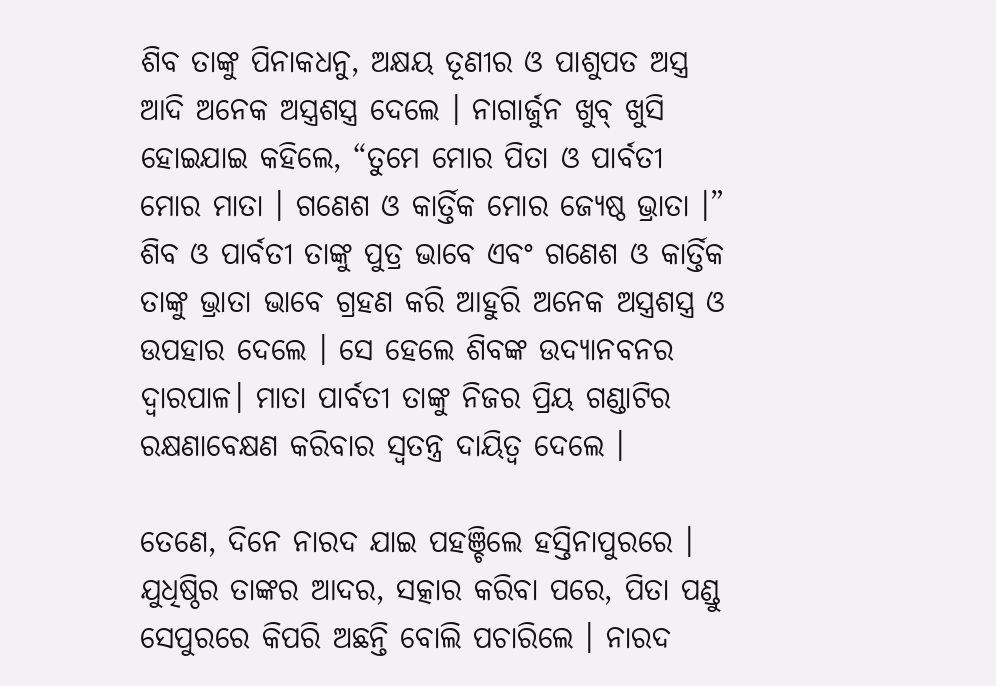ଶିବ ତାଙ୍କୁ ପିନାକଧନୁ, ଅକ୍ଷୟ ତୂଣୀର ଓ ପାଶୁପତ ଅସ୍ତ୍ର ଆଦି ଅନେକ ଅସ୍ତ୍ରଶସ୍ତ୍ର ଦେଲେ । ନାଗାର୍ଜୁନ ଖୁବ୍ ଖୁସି ହୋଇଯାଇ କହିଲେ, “ତୁମେ ମୋର ପିତା ଓ ପାର୍ବତୀ ମୋର ମାତା । ଗଣେଶ ଓ କାର୍ତ୍ତିକ ମୋର ଜ୍ୟେଷ୍ଠ ଭ୍ରାତା ।” ଶିବ ଓ ପାର୍ବତୀ ତାଙ୍କୁ ପୁତ୍ର ଭାବେ ଏବଂ ଗଣେଶ ଓ କାର୍ତ୍ତିକ ତାଙ୍କୁ ଭ୍ରାତା ଭାବେ ଗ୍ରହଣ କରି ଆହୁରି ଅନେକ ଅସ୍ତ୍ରଶସ୍ତ୍ର ଓ ଉପହାର ଦେଲେ । ସେ ହେଲେ ଶିବଙ୍କ ଉଦ୍ୟାନବନର ଦ୍ୱାରପାଳ। ମାତା ପାର୍ବତୀ ତାଙ୍କୁ ନିଜର ପ୍ରିୟ ଗଣ୍ଡାଟିର ରକ୍ଷଣାବେକ୍ଷଣ କରିବାର ସ୍ୱତନ୍ତ୍ର ଦାୟିତ୍ୱ ଦେଲେ ।

ତେଣେ, ଦିନେ ନାରଦ ଯାଇ ପହଞ୍ଚିଲେ ହସ୍ତିନାପୁରରେ । ଯୁଧିଷ୍ଠିର ତାଙ୍କର ଆଦର, ସତ୍କାର କରିବା ପରେ, ପିତା ପଣ୍ଡୁ ସେପୁରରେ କିପରି ଅଛନ୍ତି ବୋଲି ପଚାରିଲେ । ନାରଦ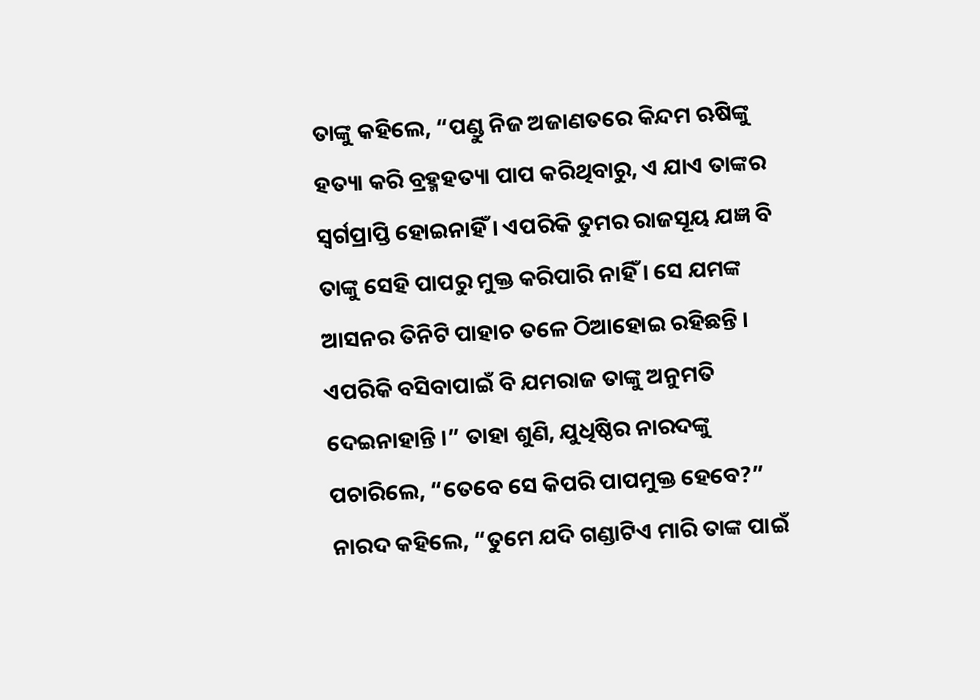ତାଙ୍କୁ କହିଲେ, “ପଣ୍ଡୁ ନିଜ ଅଜାଣତରେ କିନ୍ଦମ ଋଷିଙ୍କୁ ହତ୍ୟା କରି ବ୍ରହ୍ମହତ୍ୟା ପାପ କରିଥିବାରୁ, ଏ ଯାଏ ତାଙ୍କର ସ୍ୱର୍ଗପ୍ରାପ୍ତି ହୋଇନାହିଁ । ଏପରିକି ତୁମର ରାଜସୂୟ ଯଜ୍ଞ ବି ତାଙ୍କୁ ସେହି ପାପରୁ ମୁକ୍ତ କରିପାରି ନାହିଁ । ସେ ଯମଙ୍କ ଆସନର ତିନିଟି ପାହାଚ ତଳେ ଠିଆହୋଇ ରହିଛନ୍ତି । ଏପରିକି ବସିବାପାଇଁ ବି ଯମରାଜ ତାଙ୍କୁ ଅନୁମତି ଦେଇନାହାନ୍ତି ।” ତାହା ଶୁଣି, ଯୁଧିଷ୍ଠିର ନାରଦଙ୍କୁ ପଚାରିଲେ, “ତେବେ ସେ କିପରି ପାପମୁକ୍ତ ହେବେ?” ନାରଦ କହିଲେ, “ତୁମେ ଯଦି ଗଣ୍ଡାଟିଏ ମାରି ତାଙ୍କ ପାଇଁ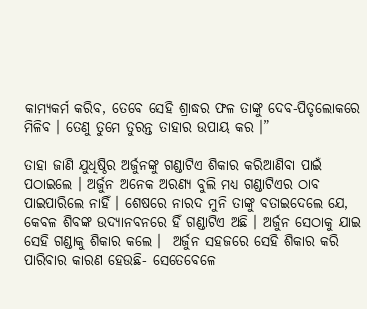କାମ୍ୟକର୍ମ କରିବ, ତେବେ ସେହି ଶ୍ରାଦ୍ଧର ଫଳ ତାଙ୍କୁ ଦେବ-ପିତୃଲୋକରେ ମିଳିବ । ତେଣୁ ତୁମେ ତୁରନ୍ତ ତାହାର ଉପାୟ କର ।”

ତାହା ଜାଣି ଯୁଧିଷ୍ଠିର ଅର୍ଜୁନଙ୍କୁ ଗଣ୍ଡାଟିଏ ଶିକାର କରିଆଣିବା ପାଇଁ ପଠାଇଲେ । ଅର୍ଜୁନ ଅନେକ ଅରଣ୍ୟ ବୁଲି ମଧ୍ୟ ଗଣ୍ଡାଟିଏର ଠାବ ପାଇପାରିଲେ ନାହିଁ । ଶେଷରେ ନାରଦ ମୁନି ତାଙ୍କୁ ବତାଇଦେଲେ ଯେ, କେବଳ ଶିବଙ୍କ ଉଦ୍ୟାନବନରେ ହିଁ ଗଣ୍ଡାଟିଏ ଅଛି । ଅର୍ଜୁନ ସେଠାକୁ ଯାଇ ସେହି ଗଣ୍ଡାକୁ ଶିକାର କଲେ ।  ଅର୍ଜୁନ ସହଜରେ ସେହି ଶିକାର କରି ପାରିବାର କାରଣ ହେଉଛି- ସେତେବେଳେ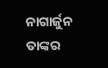ନାଗାର୍ଜୁନ ତାଙ୍କର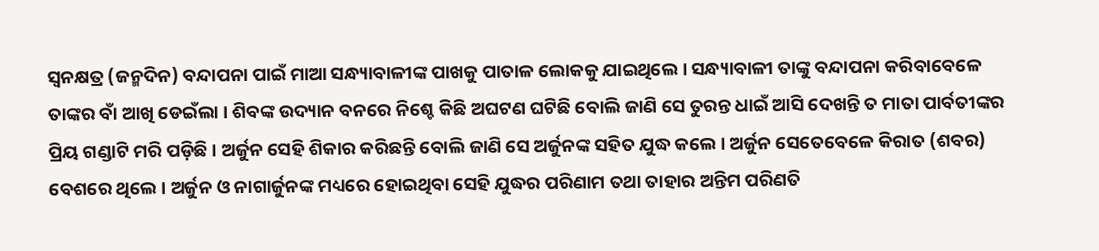ସ୍ୱନକ୍ଷତ୍ର (ଜନ୍ମଦିନ) ବନ୍ଦାପନା ପାଇଁ ମାଆ ସନ୍ଧ୍ୟାବାଳୀଙ୍କ ପାଖକୁ ପାତାଳ ଲୋକକୁ ଯାଇଥିଲେ । ସନ୍ଧ୍ୟାବାଳୀ ତାଙ୍କୁ ବନ୍ଦାପନା କରିବାବେଳେ ତାଙ୍କର ବାଁ ଆଖି ଡେଇଁଲା । ଶିବଙ୍କ ଉଦ୍ୟାନ ବନରେ ନିଶ୍ଚେ କିଛି ଅଘଟଣ ଘଟିଛି ବୋଲି ଜାଣି ସେ ତୁରନ୍ତ ଧାଇଁ ଆସି ଦେଖନ୍ତି ତ ମାତା ପାର୍ବତୀଙ୍କର ପ୍ରିୟ ଗଣ୍ଡାଟି ମରି ପଡ଼ିଛି । ଅର୍ଜୁନ ସେହି ଶିକାର କରିଛନ୍ତି ବୋଲି ଜାଣି ସେ ଅର୍ଜୁନଙ୍କ ସହିତ ଯୁଦ୍ଧ କଲେ । ଅର୍ଜୁନ ସେତେବେଳେ କିରାତ (ଶବର) ବେଶରେ ଥିଲେ । ଅର୍ଜୁନ ଓ ନାଗାର୍ଜୁନଙ୍କ ମଧ୍ୟରେ ହୋଇଥିବା ସେହି ଯୁଦ୍ଧର ପରିଣାମ ତଥା ତାହାର ଅନ୍ତିମ ପରିଣତି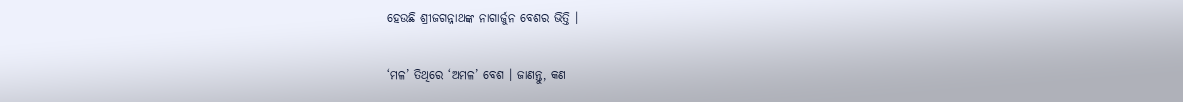ହେଉଛି ଶ୍ରୀଜଗନ୍ନାଥଙ୍କ ନାଗାର୍ଜୁନ ବେଶର ଭିତ୍ତି ।

‘ମଳ’ ତିଥିରେ ‘ଅମଳ’ ବେଶ । ଜାଣନ୍ତୁ, କଣ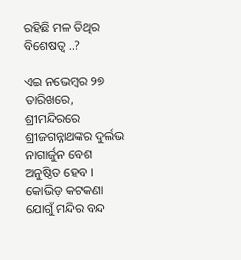ରହିଛି ମଳ ତିଥିର ବିଶେଷତ୍ୱ ..?

ଏଇ ନଭେମ୍ବର ୨୭ ତାରିଖରେ, ଶ୍ରୀମନ୍ଦିରରେ ଶ୍ରୀଜଗନ୍ନାଥଙ୍କର ଦୁର୍ଲଭ ନାଗାର୍ଜୁନ ବେଶ ଅନୁଷ୍ଠିତ ହେବ । କୋଭିଡ଼ କଟକଣା ଯୋଗୁଁ ମନ୍ଦିର ବନ୍ଦ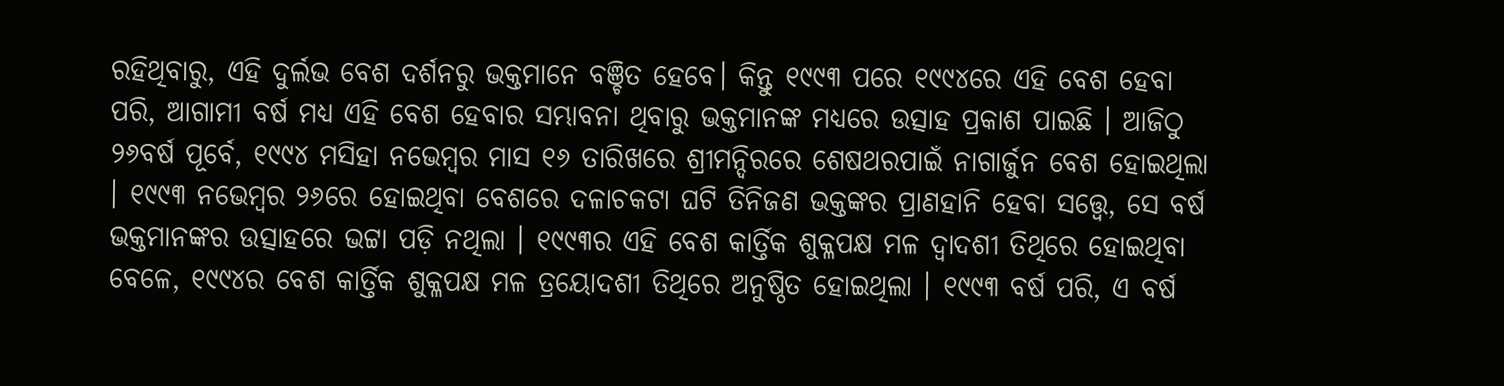ରହିଥିବାରୁ, ଏହି ଦୁର୍ଲଭ ବେଶ ଦର୍ଶନରୁ ଭକ୍ତମାନେ ବଞ୍ଚିତ ହେବେ। କିନ୍ତୁ ୧୯୯୩ ପରେ ୧୯୯୪ରେ ଏହି ବେଶ ହେବା ପରି, ଆଗାମୀ ବର୍ଷ ମଧ୍ୟ ଏହି ବେଶ ହେବାର ସମ୍ଭାବନା ଥିବାରୁ ଭକ୍ତମାନଙ୍କ ମଧ୍ୟରେ ଉତ୍ସାହ ପ୍ରକାଶ ପାଇଛି । ଆଜିଠୁ ୨୬ବର୍ଷ ପୂର୍ବେ, ୧୯୯୪ ମସିହା ନଭେମ୍ବର ମାସ ୧୬ ତାରିଖରେ ଶ୍ରୀମନ୍ଦିରରେ ଶେଷଥରପାଇଁ ନାଗାର୍ଜୁନ ବେଶ ହୋଇଥିଲା । ୧୯୯୩ ନଭେମ୍ବର ୨୬ରେ ହୋଇଥିବା ବେଶରେ ଦଳାଚକଟା ଘଟି ତିନିଜଣ ଭକ୍ତଙ୍କର ପ୍ରାଣହାନି ହେବା ସତ୍ତ୍ୱେ, ସେ ବର୍ଷ ଭକ୍ତମାନଙ୍କର ଉତ୍ସାହରେ ଭଟ୍ଟା ପଡ଼ି ନଥିଲା । ୧୯୯୩ର ଏହି ବେଶ କାର୍ତ୍ତିକ ଶୁକ୍ଳପକ୍ଷ ମଳ ଦ୍ୱାଦଶୀ ତିଥିରେ ହୋଇଥିବା ବେଳେ, ୧୯୯୪ର ବେଶ କାର୍ତ୍ତିକ ଶୁକ୍ଳପକ୍ଷ ମଳ ତ୍ରୟୋଦଶୀ ତିଥିରେ ଅନୁଷ୍ଠିତ ହୋଇଥିଲା । ୧୯୯୩ ବର୍ଷ ପରି, ଏ ବର୍ଷ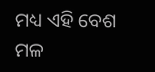ମଧ୍ୟ ଏହି ବେଶ ମଳ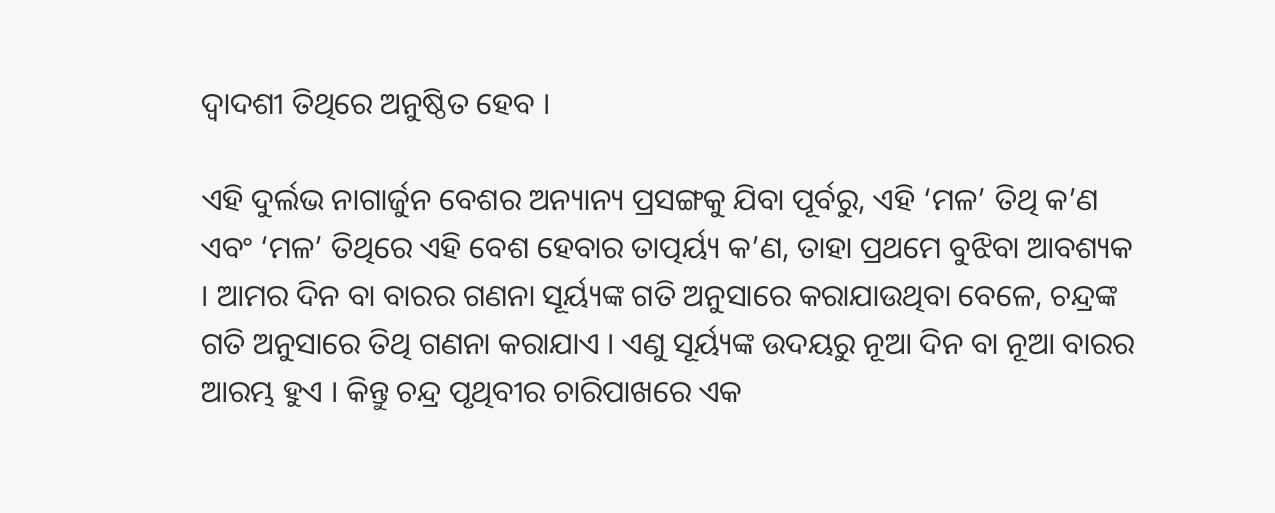ଦ୍ୱାଦଶୀ ତିଥିରେ ଅନୁଷ୍ଠିତ ହେବ ।

ଏହି ଦୁର୍ଲଭ ନାଗାର୍ଜୁନ ବେଶର ଅନ୍ୟାନ୍ୟ ପ୍ରସଙ୍ଗକୁ ଯିବା ପୂର୍ବରୁ, ଏହି ‘ମଳ’ ତିଥି କ’ଣ ଏବଂ ‘ମଳ’ ତିଥିରେ ଏହି ବେଶ ହେବାର ତାତ୍ପର୍ୟ୍ୟ କ’ଣ, ତାହା ପ୍ରଥମେ ବୁଝିବା ଆବଶ୍ୟକ । ଆମର ଦିନ ବା ବାରର ଗଣନା ସୂର୍ୟ୍ୟଙ୍କ ଗତି ଅନୁସାରେ କରାଯାଉଥିବା ବେଳେ, ଚନ୍ଦ୍ରଙ୍କ ଗତି ଅନୁସାରେ ତିଥି ଗଣନା କରାଯାଏ । ଏଣୁ ସୂର୍ୟ୍ୟଙ୍କ ଉଦୟରୁ ନୂଆ ଦିନ ବା ନୂଆ ବାରର ଆରମ୍ଭ ହୁଏ । କିନ୍ତୁ ଚନ୍ଦ୍ର ପୃଥିବୀର ଚାରିପାଖରେ ଏକ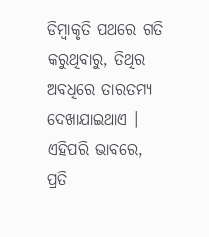ଡିମ୍ବାକୃତି ପଥରେ ଗତି କରୁଥିବାରୁ, ତିଥିର ଅବଧିରେ ତାରତମ୍ୟ ଦେଖାଯାଇଥାଏ । ଏହିପରି ଭାବରେ, ପ୍ରତି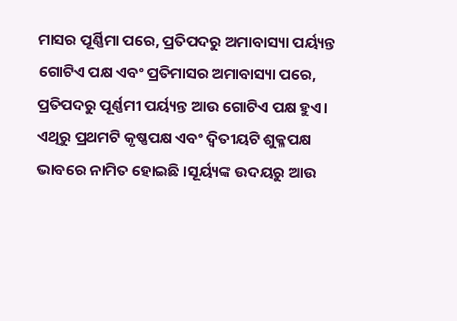ମାସର ପୂର୍ଣ୍ଣିମା ପରେ, ପ୍ରତିପଦରୁ ଅମାବାସ୍ୟା ପର୍ୟ୍ୟନ୍ତ ଗୋଟିଏ ପକ୍ଷ ଏବଂ ପ୍ରତିମାସର ଅମାବାସ୍ୟା ପରେ, ପ୍ରତିପଦରୁ ପୂର୍ଣ୍ଣମୀ ପର୍ୟ୍ୟନ୍ତ ଆଉ ଗୋଟିଏ ପକ୍ଷ ହୁଏ। ଏଥିରୁ ପ୍ରଥମଟି କୃଷ୍ଣପକ୍ଷ ଏବଂ ଦ୍ୱିତୀୟଟି ଶୁକ୍ଳପକ୍ଷ ଭାବରେ ନାମିତ ହୋଇଛି ।ସୂର୍ୟ୍ୟଙ୍କ ଉଦୟରୁ ଆଉ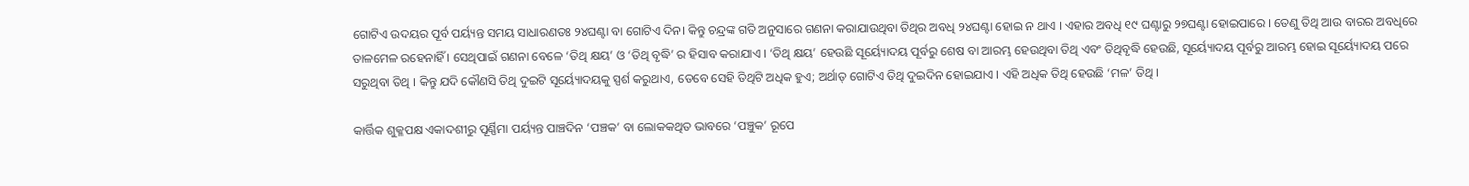ଗୋଟିଏ ଉଦୟର ପୂର୍ବ ପର୍ୟ୍ୟନ୍ତ ସମୟ ସାଧାରଣତଃ ୨୪ଘଣ୍ଟା ବା ଗୋଟିଏ ଦିନ। କିନ୍ତୁ ଚନ୍ଦ୍ରଙ୍କ ଗତି ଅନୁସାରେ ଗଣନା କରାଯାଉଥିବା ତିଥିର ଅବଧି ୨୪ଘଣ୍ଟା ହୋଇ ନ ଥାଏ । ଏହାର ଅବଧି ୧୯ ଘଣ୍ଟାରୁ ୨୭ଘଣ୍ଟା ହୋଇପାରେ । ତେଣୁ ତିଥି ଆଉ ବାରର ଅବଧିରେ ତାଳମେଳ ରହେନାହିଁ । ସେଥିପାଇଁ ଗଣନା ବେଳେ ‘ତିଥି କ୍ଷୟ’ ଓ ‘ତିଥି ବୃଦ୍ଧି’ ର ହିସାବ କରାଯାଏ । ‘ତିଥି କ୍ଷୟ’ ହେଉଛି ସୂର୍ୟ୍ୟୋଦୟ ପୂର୍ବରୁ ଶେଷ ବା ଆରମ୍ଭ ହେଉଥିବା ତିଥି ଏବଂ ତିଥିବୃଦ୍ଧି ହେଉଛି, ସୂର୍ୟ୍ୟୋଦୟ ପୂର୍ବରୁ ଆରମ୍ଭ ହୋଇ ସୂର୍ୟ୍ୟୋଦୟ ପରେ ସରୁଥିବା ତିଥି । କିନ୍ତୁ ଯଦି କୌଣସି ତିଥି ଦୁଇଟି ସୂର୍ୟ୍ୟୋଦୟକୁ ସ୍ପର୍ଶ କରୁଥାଏ, ତେବେ ସେହି ତିଥିଟି ଅଧିକ ହୁଏ; ଅର୍ଥାତ୍‌ ଗୋଟିଏ ତିଥି ଦୁଇଦିନ ହୋଇଯାଏ । ଏହି ଅଧିକ ତିଥି ହେଉଛି ‘ମଳ’ ତିଥି ।

କାର୍ତ୍ତିକ ଶୁକ୍ଳପକ୍ଷ ଏକାଦଶୀରୁ ପୂର୍ଣ୍ଣିମା ପର୍ୟ୍ୟନ୍ତ ପାଞ୍ଚଦିନ ‘ପଞ୍ଚକ’ ବା ଲୋକକଥିତ ଭାବରେ ‘ପଞ୍ଚୁକ’ ରୂପେ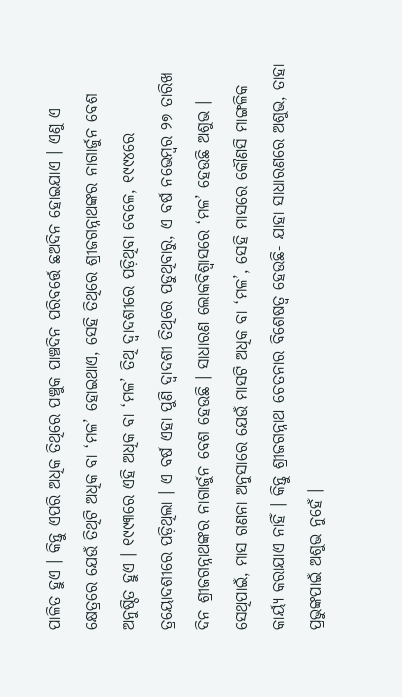ପାଳିତ ହୁଏ । କିନ୍ତୁ ଏପରି ଅଧିକ ତିଥିରେ ପଞ୍ଚୁକ ପାଞ୍ଚଦିନ ପରିବର୍ତ୍ତେ ଛଅଦିନ ହୋଇଯାଏ । ଏଣୁ ଏ କ୍ଷେତ୍ରରେ ଯେଉଁ ତିଥିଟି ଅଧିକ ବା ‘ମଳ’ ହୋଇଥାଏ, ସେହି ତିଥିରେ ଶ୍ରୀଜଗନ୍ନାଥଙ୍କର ନାଗାର୍ଜୁନ ବେଶ ଅନୁଷ୍ଠିତ ହୁଏ । ୧୯୯୩ରେ ଏହି ଅଧିକ ବା ‘ମଳ’ ତିଥି ଦ୍ୱାଦଶୀରେ ପଡ଼ିଥିବା ବେଳେ, ୧୯୯୪ରେ ତ୍ରୟୋଦଶୀରେ ପଡ଼ିଥିଲା । ଏ ବର୍ଷ ଏହା ପୁଣି ଦ୍ୱାଦଶୀ ତିଥିରେ ପଡୁଥିବାରୁ, ଏ ବର୍ଷ ନଭେମ୍ବର ୨୭ ତାରିଖ ଦିନ ଶ୍ରୀଜଗନ୍ନାଥଙ୍କର ନାଗାର୍ଜୁନ ବେଶ ହେଉଛି । ସାଧାରଣ ଲୋକବିଶ୍ୱାସରେ ‘ମଳ’ ହେଉଛି ଅଶୁଭ । ସେଥିପାଇଁ, ମାସ ଗଣନା ଅନୁସାରେ ଯେଉଁ ମାସଟି ଅଧିକ ବା ‘ମଳ’, ସେହି ମାସରେ କୌଣସି ମାଙ୍ଗଳିକ କାର୍ୟ୍ୟ କରାଯାଏ ନାହିଁ । କିନ୍ତୁ ଶ୍ରୀଜଗନ୍ନାଥ ଚେତନାର ବିଶେଷତ୍ୱ ହେଉଛି- ଯାହା ସାଧାରଣରେ ଅଶୁଭ, ତାହା ପ୍ରଭୁଙ୍କପାଇଁ ଅଶୁଭ ନୁହେଁ ।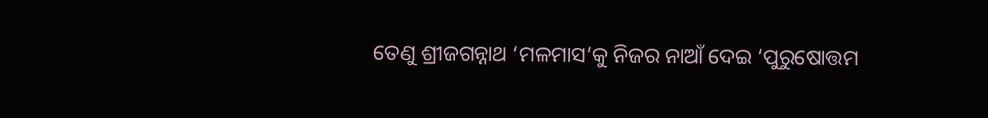ତେଣୁ ଶ୍ରୀଜଗନ୍ନାଥ ‘ମଳମାସ’କୁ ନିଜର ନାଆଁ ଦେଇ ‘ପୁରୁଷୋତ୍ତମ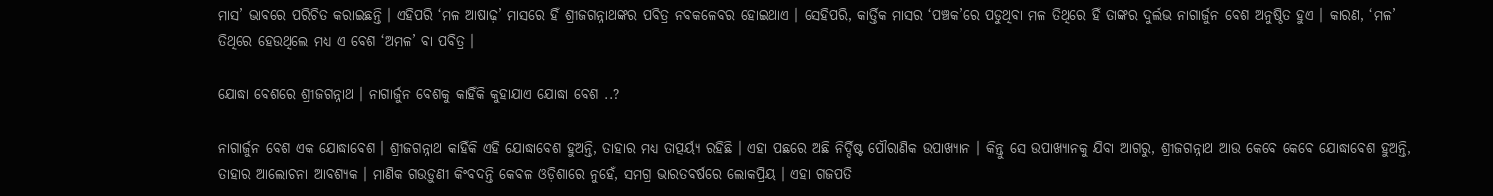ମାସ’ ଭାବରେ ପରିଚିତ କରାଇଛନ୍ତି । ଏହିପରି ‘ମଳ ଆଷାଢ଼’ ମାସରେ ହିଁ ଶ୍ରୀଜଗନ୍ନାଥଙ୍କର ପବିତ୍ର ନବକଳେବର ହୋଇଥାଏ । ସେହିପରି, କାର୍ତ୍ତିକ ମାସର ‘ପଞ୍ଚକ’ରେ ପଡୁଥିବା ମଳ ତିଥିରେ ହିଁ ତାଙ୍କର ଦୁର୍ଲଭ ନାଗାର୍ଜୁନ ବେଶ ଅନୁଷ୍ଠିତ ହୁଏ । କାରଣ, ‘ମଳ’ ତିଥିରେ ହେଉଥିଲେ ମଧ୍ୟ ଏ ବେଶ ‘ଅମଳ’ ବା ପବିତ୍ର ।

ଯୋଦ୍ଧା ବେଶରେ ଶ୍ରୀଜଗନ୍ନାଥ । ନାଗାର୍ଜୁନ ବେଶକୁ କାହିଁକି କୁହାଯାଏ ଯୋଦ୍ଧା ବେଶ ..?

ନାଗାର୍ଜୁନ ବେଶ ଏକ ଯୋଦ୍ଧାବେଶ । ଶ୍ରୀଜଗନ୍ନାଥ କାହିଁକି ଏହି ଯୋଦ୍ଧାବେଶ ହୁଅନ୍ତି, ତାହାର ମଧ୍ୟ ତାତ୍ପର୍ୟ୍ୟ ରହିଛି । ଏହା ପଛରେ ଅଛି ନିର୍ଦ୍ଦିଷ୍ଟ ପୌରାଣିକ ଉପାଖ୍ୟାନ । କିନ୍ତୁ ସେ ଉପାଖ୍ୟାନକୁ ଯିବା ଆଗରୁ, ଶ୍ରୀଜଗନ୍ନାଥ ଆଉ କେବେ କେବେ ଯୋଦ୍ଧାବେଶ ହୁଅନ୍ତି, ତାହାର ଆଲୋଚନା ଆବଶ୍ୟକ । ମାଣିକ ଗଉଡ଼ୁଣୀ କିଂବଦନ୍ତି କେବଳ ଓଡ଼ିଶାରେ ନୁହେଁ, ସମଗ୍ର ଭାରତବର୍ଷରେ ଲୋକପ୍ରିୟ । ଏହା ଗଜପତି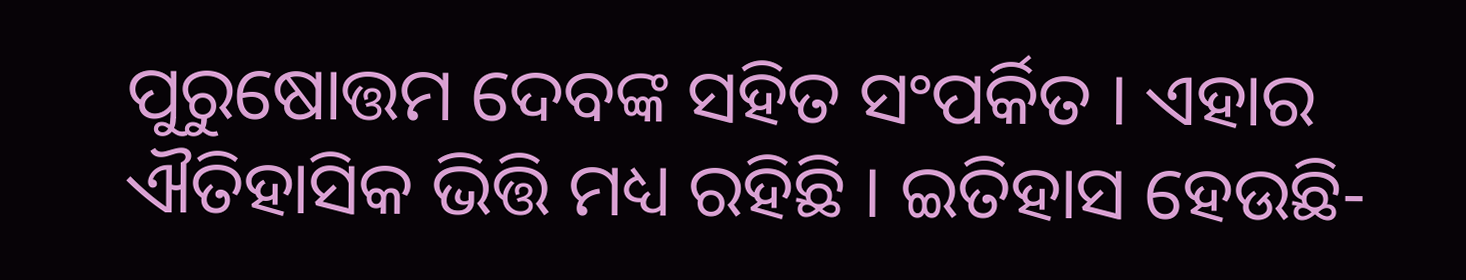ପୁରୁଷୋତ୍ତମ ଦେବଙ୍କ ସହିତ ସଂପର୍କିତ । ଏହାର ଐତିହାସିକ ଭିତ୍ତି ମଧ୍ୟ ରହିଛି । ଇତିହାସ ହେଉଛି-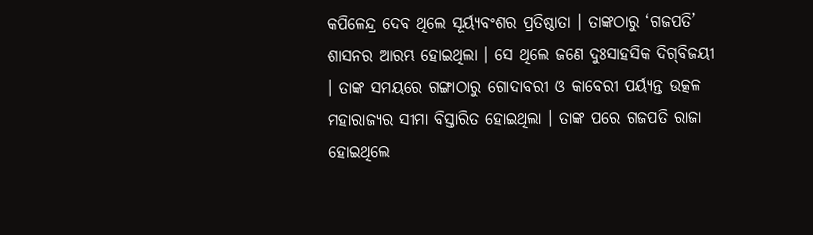କପିଳେନ୍ଦ୍ର ଦେବ ଥିଲେ ସୂର୍ୟ୍ୟବଂଶର ପ୍ରତିଷ୍ଠାତା । ତାଙ୍କଠାରୁ ‘ଗଜପତି’ ଶାସନର ଆରମ୍ଭ ହୋଇଥିଲା । ସେ ଥିଲେ ଜଣେ ଦୁଃସାହସିକ ଦିଗ୍‌ବିଜୟୀ । ତାଙ୍କ ସମୟରେ ଗଙ୍ଗାଠାରୁ ଗୋଦାବରୀ ଓ କାବେରୀ ପର୍ୟ୍ୟନ୍ତ ଉତ୍କଳ ମହାରାଜ୍ୟର ସୀମା ବିସ୍ତାରିତ ହୋଇଥିଲା । ତାଙ୍କ ପରେ ଗଜପତି ରାଜା ହୋଇଥିଲେ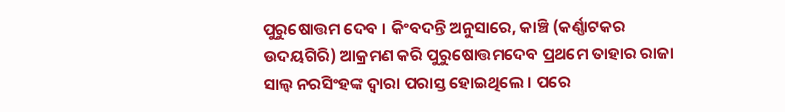ପୁରୁଷୋତ୍ତମ ଦେବ । କିଂବଦନ୍ତି ଅନୁସାରେ, କାଞ୍ଚି (କର୍ଣ୍ଣାଟକର ଉଦୟଗିରି) ଆକ୍ରମଣ କରି ପୁରୁଷୋତ୍ତମଦେବ ପ୍ରଥମେ ତାହାର ରାଜା ସାଲ୍ୱ ନରସିଂହଙ୍କ ଦ୍ୱାରା ପରାସ୍ତ ହୋଇଥିଲେ । ପରେ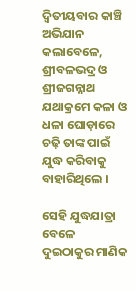ଦ୍ୱିତୀୟବାର କାଞ୍ଚି ଅଭିଯାନ କଲାବେଳେ, ଶ୍ରୀବଳଭଦ୍ର ଓ ଶ୍ରୀଜଗନ୍ନାଥ ଯଥାକ୍ରମେ କଳା ଓ ଧଳା ଘୋଡ଼ାରେ ଚଢ଼ି ତାଙ୍କ ପାଇଁ ଯୁଦ୍ଧ କରିବାକୁ ବାହାରିଥିଲେ ।

ସେହି ଯୁଦ୍ଧଯାତ୍ରା ବେଳେ ଦୁଇଠାକୁର ମାଣିକ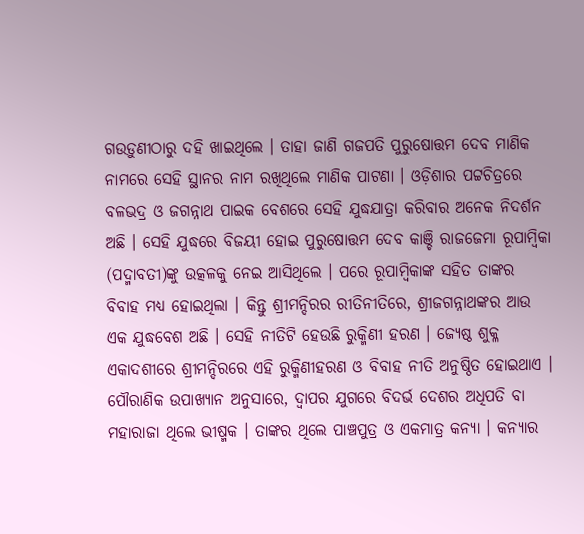ଗଉଡ଼ୁଣୀଠାରୁ ଦହି ଖାଇଥିଲେ । ତାହା ଜାଣି ଗଜପତି ପୁରୁଷୋତ୍ତମ ଦେବ ମାଣିକ ନାମରେ ସେହି ସ୍ଥାନର ନାମ ରଖିଥିଲେ ମାଣିକ ପାଟଣା । ଓଡ଼ିଶାର ପଟ୍ଟଚିତ୍ରରେ ବଳଭଦ୍ର ଓ ଜଗନ୍ନାଥ ପାଇକ ବେଶରେ ସେହି ଯୁଦ୍ଧଯାତ୍ରା କରିବାର ଅନେକ ନିଦର୍ଶନ ଅଛି । ସେହି ଯୁଦ୍ଧରେ ବିଜୟୀ ହୋଇ ପୁରୁଷୋତ୍ତମ ଦେବ କାଞ୍ଚି ରାଜଜେମା ରୂପାମ୍ବିକା (ପଦ୍ମାବତୀ)ଙ୍କୁ ଉତ୍କଳକୁ ନେଇ ଆସିଥିଲେ । ପରେ ରୂପାମ୍ବିକାଙ୍କ ସହିତ ତାଙ୍କର ବିବାହ ମଧ୍ୟ ହୋଇଥିଲା । କିନ୍ତୁ ଶ୍ରୀମନ୍ଦିରର ରୀତିନୀତିରେ, ଶ୍ରୀଜଗନ୍ନାଥଙ୍କର ଆଉ ଏକ ଯୁଦ୍ଧବେଶ ଅଛି । ସେହି ନୀତିଟି ହେଉଛି ରୁକ୍ମିଣୀ ହରଣ । ଜ୍ୟେଷ୍ଠ ଶୁକ୍ଳ ଏକାଦଶୀରେ ଶ୍ରୀମନ୍ଦିରରେ ଏହି ରୁକ୍ମିଣୀହରଣ ଓ ବିବାହ ନୀତି ଅନୁଷ୍ଠିତ ହୋଇଥାଏ । ପୌରାଣିକ ଉପାଖ୍ୟାନ ଅନୁସାରେ, ଦ୍ୱାପର ଯୁଗରେ ବିଦର୍ଭ ଦେଶର ଅଧିପତି ବା ମହାରାଜା ଥିଲେ ଭୀଷ୍ମକ । ତାଙ୍କର ଥିଲେ ପାଞ୍ଚପୁତ୍ର ଓ ଏକମାତ୍ର କନ୍ୟା । କନ୍ୟାର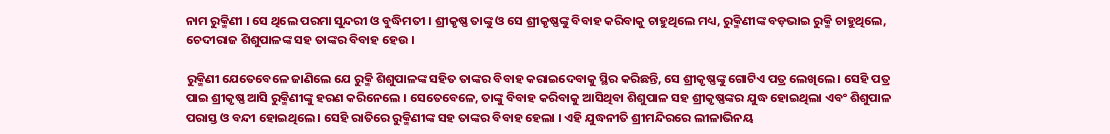ନାମ ରୁକ୍ମିଣୀ । ସେ ଥିଲେ ପରମା ସୁନ୍ଦରୀ ଓ ବୁଦ୍ଧିମତୀ । ଶ୍ରୀକୃଷ୍ଣ ତାଙ୍କୁ ଓ ସେ ଶ୍ରୀକୃଷ୍ଣଙ୍କୁ ବିବାହ କରିବାକୁ ଚାହୁଥିଲେ ମଧ୍ୟ, ରୁକ୍ମିଣୀଙ୍କ ବଡ଼ଭାଇ ରୁକ୍ମି ଚାହୁଥିଲେ, ଚେଦୀରାଜ ଶିଶୁପାଳଙ୍କ ସହ ତାଙ୍କର ବିବାହ ହେଉ ।

ରୁକ୍ମିଣୀ ଯେତେବେଳେ ଜାଣିଲେ ଯେ ରୁକ୍ମି ଶିଶୁପାଳଙ୍କ ସହିତ ତାଙ୍କର ବିବାହ କରାଇଦେବାକୁ ସ୍ଥିର କରିଛନ୍ତି, ସେ ଶ୍ରୀକୃଷ୍ଣଙ୍କୁ ଗୋଟିଏ ପତ୍ର ଲେଖିଲେ । ସେହି ପତ୍ର ପାଇ ଶ୍ରୀକୃଷ୍ଣ ଆସି ରୁକ୍ମିଣୀଙ୍କୁ ହରଣ କରିନେଲେ । ସେତେବେଳେ, ତାଙ୍କୁ ବିବାହ କରିବାକୁ ଆସିଥିବା ଶିଶୁପାଳ ସହ ଶ୍ରୀକୃଷ୍ଣଙ୍କର ଯୁଦ୍ଧ ହୋଇଥିଲା ଏବଂ ଶିଶୁପାଳ ପରାସ୍ତ ଓ ବନ୍ଦୀ ହୋଇଥିଲେ । ସେହି ରାତିରେ ରୁକ୍ମିଣୀଙ୍କ ସହ ତାଙ୍କର ବିବାହ ହେଲା । ଏହି ଯୁଦ୍ଧନୀତି ଶ୍ରୀମନ୍ଦିରରେ ଲୀଳାଭିନୟ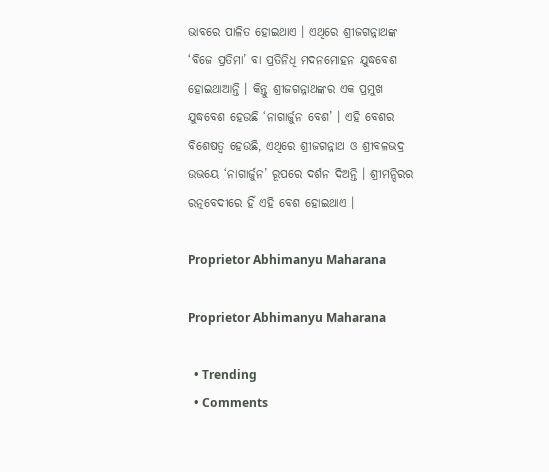ଭାବରେ ପାଳିତ ହୋଇଥାଏ । ଏଥିରେ ଶ୍ରୀଜଗନ୍ନାଥଙ୍କ ‘ବିଜେ ପ୍ରତିମା’ ବା ପ୍ରତିନିଧି ମଦନମୋହନ ଯୁଦ୍ଧବେଶ ହୋଇଥାଆନ୍ତି । କିନ୍ତୁ ଶ୍ରୀଜଗନ୍ନାଥଙ୍କର ଏକ ପ୍ରମୁଖ ଯୁଦ୍ଧବେଶ ହେଉଛି ‘ନାଗାର୍ଜୁନ ବେଶ’ । ଏହି ବେଶର ବିଶେଷତ୍ୱ ହେଉଛି, ଏଥିରେ ଶ୍ରୀଜଗନ୍ନାଥ ଓ ଶ୍ରୀବଳଭଦ୍ର ଉଭୟେ ‘ନାଗାର୍ଜୁନ’ ରୂପରେ ଦର୍ଶନ ଦିଅନ୍ତି । ଶ୍ରୀମନ୍ଦିରର ରତ୍ନବେଦୀରେ ହିଁ ଏହି ବେଶ ହୋଇଥାଏ ।

Proprietor Abhimanyu Maharana

Proprietor Abhimanyu Maharana

  • Trending
  • Comments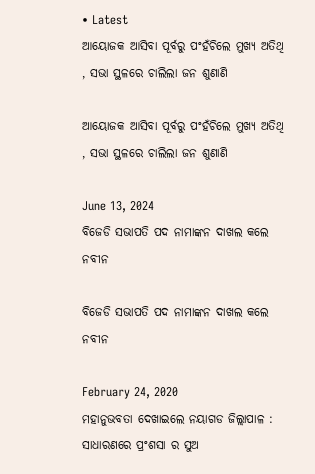• Latest
ଆୟୋଜକ ଆସିବା ପୂର୍ବରୁ ପଂହଁଚିଲେ ମୁଖ୍ୟ ଅତିଥି , ସଭା ସ୍ଥଳରେ ଚାଲିଲା ଜନ ଶୁଣାଣି

ଆୟୋଜକ ଆସିବା ପୂର୍ବରୁ ପଂହଁଚିଲେ ମୁଖ୍ୟ ଅତିଥି , ସଭା ସ୍ଥଳରେ ଚାଲିଲା ଜନ ଶୁଣାଣି

June 13, 2024
ବିଜେଡି ସଭାପତି ପଦ ନାମାଙ୍କନ ଦାଖଲ କଲେ ନବୀନ

ବିଜେଡି ସଭାପତି ପଦ ନାମାଙ୍କନ ଦାଖଲ କଲେ ନବୀନ

February 24, 2020
ମହାନୁଭବତା ଦେଖାଇଲେ ନୟାଗଡ ଜିଲ୍ଲାପାଳ : ସାଧାରଣରେ ପ୍ରଂଶସା ର ସୁଅ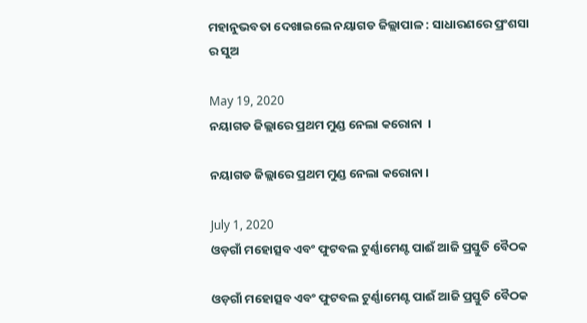ମହାନୁଭବତା ଦେଖାଇଲେ ନୟାଗଡ ଜିଲ୍ଲାପାଳ : ସାଧାରଣରେ ପ୍ରଂଶସା ର ସୁଅ

May 19, 2020
ନୟାଗଡ ଜିଲ୍ଲାରେ ପ୍ରଥମ ମୁଣ୍ଡ ନେଲା କରୋନା  ।

ନୟାଗଡ ଜିଲ୍ଲାରେ ପ୍ରଥମ ମୁଣ୍ଡ ନେଲା କରୋନା ।

July 1, 2020
ଓଡ଼ଗାଁ ମହୋତ୍ସବ ଏବଂ ଫୁଟବଲ ଟୁର୍ଣ୍ଣାମେଣ୍ଟ ପାଈଁ ଆଜି ପ୍ରସ୍ତୁତି ବୈଠକ

ଓଡ଼ଗାଁ ମହୋତ୍ସବ ଏବଂ ଫୁଟବଲ ଟୁର୍ଣ୍ଣାମେଣ୍ଟ ପାଈଁ ଆଜି ପ୍ରସ୍ତୁତି ବୈଠକ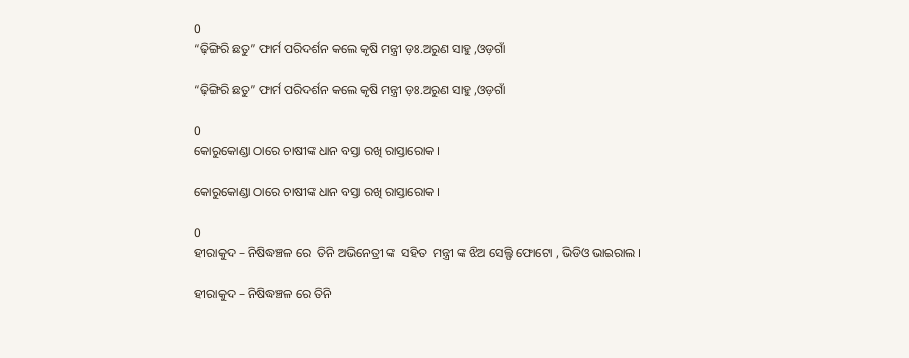0
“ଢ଼ିଙ୍ଗିରି ଛତୁ” ଫାର୍ମ ପରିଦର୍ଶନ କଲେ କୃଷି ମନ୍ତ୍ରୀ ଡ଼ଃ.ଅରୁଣ ସାହୁ ,ଓଡ଼ଗାଁ

“ଢ଼ିଙ୍ଗିରି ଛତୁ” ଫାର୍ମ ପରିଦର୍ଶନ କଲେ କୃଷି ମନ୍ତ୍ରୀ ଡ଼ଃ.ଅରୁଣ ସାହୁ ,ଓଡ଼ଗାଁ

0
କୋରୁକୋଣ୍ଡା ଠାରେ ଚାଷୀଙ୍କ ଧାନ ବସ୍ତା ରଖି ରାସ୍ତାରୋକ ।

କୋରୁକୋଣ୍ଡା ଠାରେ ଚାଷୀଙ୍କ ଧାନ ବସ୍ତା ରଖି ରାସ୍ତାରୋକ ।

0
ହୀରାକୁଦ – ନିଷିଦ୍ଧଞ୍ଚଳ ରେ  ତିନି ଅଭିନେତ୍ରୀ ଙ୍କ  ସହିତ  ମନ୍ତ୍ରୀ ଙ୍କ ଝିଅ ସେଲ୍ଫି ଫୋଟୋ , ଭିଡିଓ ଭାଇରାଲ ।

ହୀରାକୁଦ – ନିଷିଦ୍ଧଞ୍ଚଳ ରେ ତିନି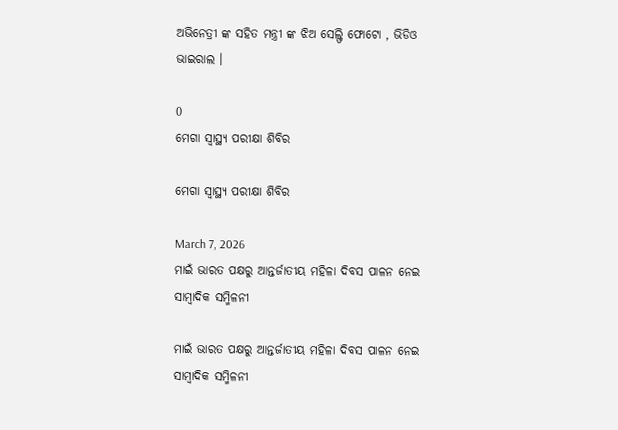ଅଭିନେତ୍ରୀ ଙ୍କ ସହିତ ମନ୍ତ୍ରୀ ଙ୍କ ଝିଅ ସେଲ୍ଫି ଫୋଟୋ , ଭିଡିଓ ଭାଇରାଲ ।

0
ମେଗା ସ୍ୱାସ୍ଥ୍ୟ ପରୀକ୍ଷା ଶିବିର

ମେଗା ସ୍ୱାସ୍ଥ୍ୟ ପରୀକ୍ଷା ଶିବିର

March 7, 2026
ମାଇଁ ଭାରତ ପକ୍ଷରୁ ଆନ୍ତର୍ଜାତୀୟ ମହିଳା ଦିବସ ପାଳନ ନେଇ ସାମ୍ବାଦିକ ସମ୍ମିଳନୀ

ମାଇଁ ଭାରତ ପକ୍ଷରୁ ଆନ୍ତର୍ଜାତୀୟ ମହିଳା ଦିବସ ପାଳନ ନେଇ ସାମ୍ବାଦିକ ସମ୍ମିଳନୀ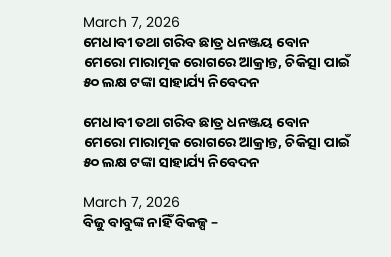March 7, 2026
ମେଧାବୀ ତଥା ଗରିବ ଛାତ୍ର ଧନଞ୍ଜୟ ବୋନ ମେରୋ ମାରାତ୍ମକ ରୋଗରେ ଆକ୍ରାନ୍ତ, ଚିକିତ୍ସା ପାଇଁ ୫୦ ଲକ୍ଷ ଟଙ୍କା ସାହାର୍ଯ୍ୟ ନିବେଦନ

ମେଧାବୀ ତଥା ଗରିବ ଛାତ୍ର ଧନଞ୍ଜୟ ବୋନ ମେରୋ ମାରାତ୍ମକ ରୋଗରେ ଆକ୍ରାନ୍ତ, ଚିକିତ୍ସା ପାଇଁ ୫୦ ଲକ୍ଷ ଟଙ୍କା ସାହାର୍ଯ୍ୟ ନିବେଦନ

March 7, 2026
ବିଜୁ ବାବୁଙ୍କ ନାହିଁ ବିକଳ୍ପ –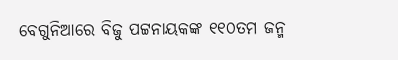ବେଗୁନିଆରେ ବିଜୁ ପଟ୍ଟନାୟକଙ୍କ ୧୧୦ତମ ଜନ୍ମ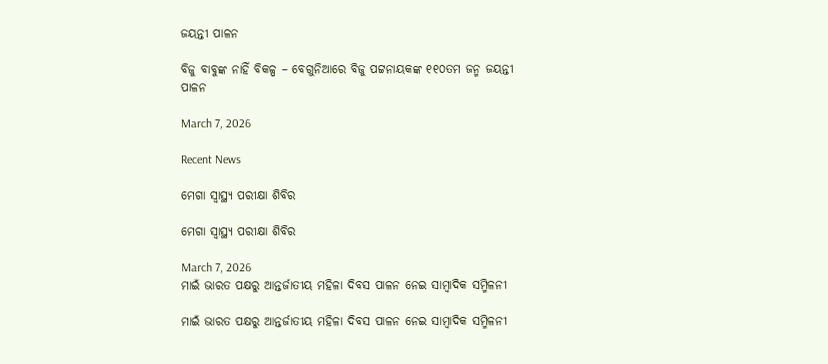ଜୟନ୍ତୀ ପାଳନ

ବିଜୁ ବାବୁଙ୍କ ନାହିଁ ବିକଳ୍ପ – ବେଗୁନିଆରେ ବିଜୁ ପଟ୍ଟନାୟକଙ୍କ ୧୧୦ତମ ଜନ୍ମ ଜୟନ୍ତୀ ପାଳନ

March 7, 2026

Recent News

ମେଗା ସ୍ୱାସ୍ଥ୍ୟ ପରୀକ୍ଷା ଶିବିର

ମେଗା ସ୍ୱାସ୍ଥ୍ୟ ପରୀକ୍ଷା ଶିବିର

March 7, 2026
ମାଇଁ ଭାରତ ପକ୍ଷରୁ ଆନ୍ତର୍ଜାତୀୟ ମହିଳା ଦିବସ ପାଳନ ନେଇ ସାମ୍ବାଦିକ ସମ୍ମିଳନୀ

ମାଇଁ ଭାରତ ପକ୍ଷରୁ ଆନ୍ତର୍ଜାତୀୟ ମହିଳା ଦିବସ ପାଳନ ନେଇ ସାମ୍ବାଦିକ ସମ୍ମିଳନୀ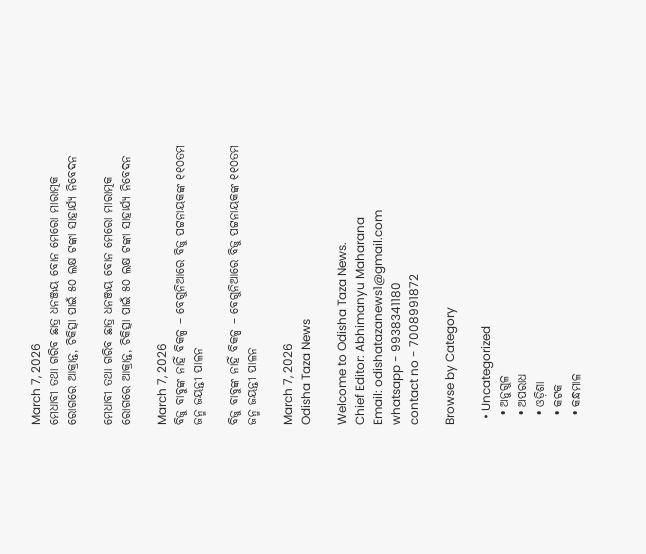March 7, 2026
ମେଧାବୀ ତଥା ଗରିବ ଛାତ୍ର ଧନଞ୍ଜୟ ବୋନ ମେରୋ ମାରାତ୍ମକ ରୋଗରେ ଆକ୍ରାନ୍ତ, ଚିକିତ୍ସା ପାଇଁ ୫୦ ଲକ୍ଷ ଟଙ୍କା ସାହାର୍ଯ୍ୟ ନିବେଦନ

ମେଧାବୀ ତଥା ଗରିବ ଛାତ୍ର ଧନଞ୍ଜୟ ବୋନ ମେରୋ ମାରାତ୍ମକ ରୋଗରେ ଆକ୍ରାନ୍ତ, ଚିକିତ୍ସା ପାଇଁ ୫୦ ଲକ୍ଷ ଟଙ୍କା ସାହାର୍ଯ୍ୟ ନିବେଦନ

March 7, 2026
ବିଜୁ ବାବୁଙ୍କ ନାହିଁ ବିକଳ୍ପ – ବେଗୁନିଆରେ ବିଜୁ ପଟ୍ଟନାୟକଙ୍କ ୧୧୦ତମ ଜନ୍ମ ଜୟନ୍ତୀ ପାଳନ

ବିଜୁ ବାବୁଙ୍କ ନାହିଁ ବିକଳ୍ପ – ବେଗୁନିଆରେ ବିଜୁ ପଟ୍ଟନାୟକଙ୍କ ୧୧୦ତମ ଜନ୍ମ ଜୟନ୍ତୀ ପାଳନ

March 7, 2026
Odisha Taza News

Welcome to Odisha Taza News.
Chief Editor: Abhimanyu Maharana
Email: odishatazanews1@gmail.com
whatsapp - 9938341180
contact no - 7008991872

Browse by Category

  • Uncategorized
  • ଅନୁଗୁଳ
  • ଅପରାଧ
  • ଓଡ଼ିଶା
  • କଟକ
  • କନ୍ଧମାଳ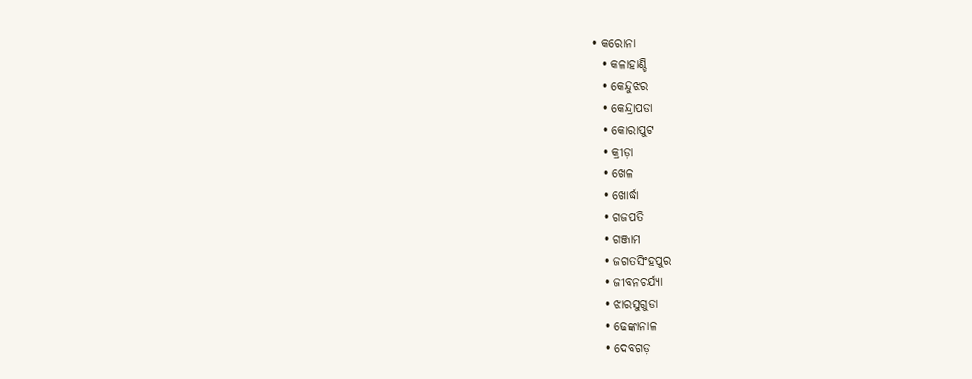• କରୋନା
  • କଳାହାଣ୍ଡି
  • କେନ୍ଦୁଝର
  • କେନ୍ଦ୍ରାପଡା
  • କୋରାପୁଟ
  • କ୍ରୀଡ଼ା
  • ଖେଳ
  • ଖୋର୍ଦ୍ଧା
  • ଗଜପତି
  • ଗଞ୍ଜାମ
  • ଜଗତସିଂହପୁର
  • ଜୀବନଚର୍ଯ୍ୟା
  • ଝାରସୁଗୁଡା
  • ଢେଙ୍କାନାଳ
  • ଦେବଗଡ଼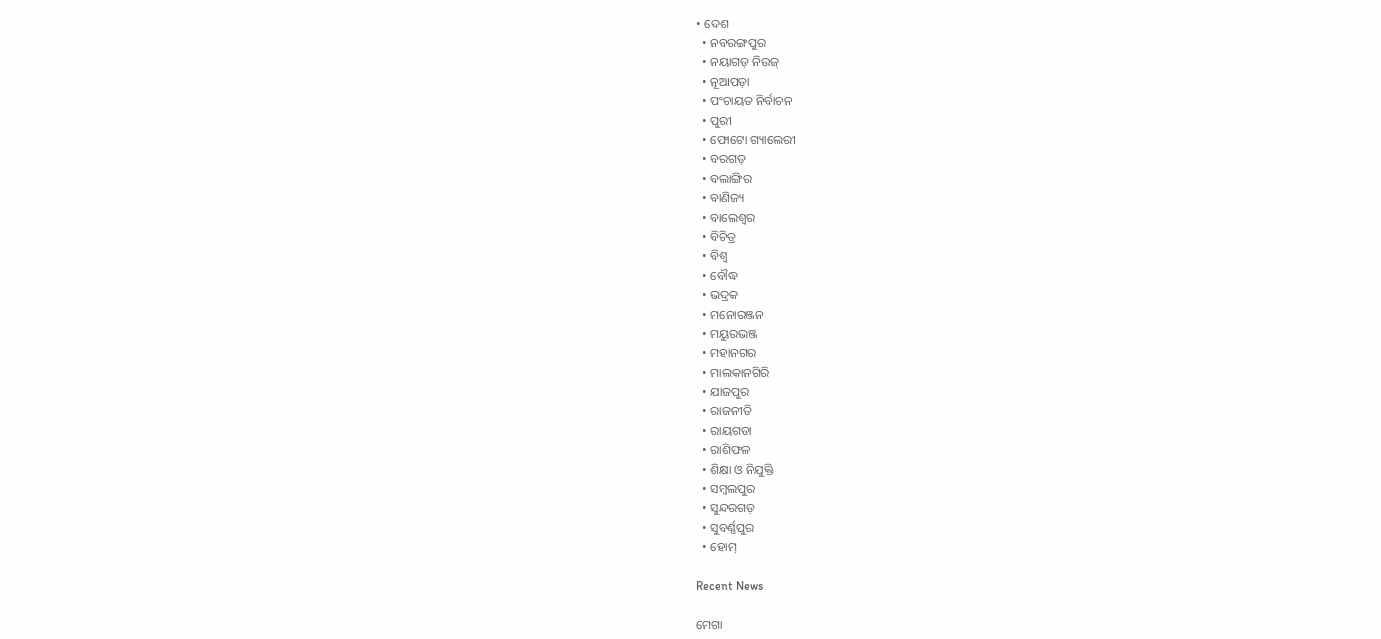• ଦେଶ
  • ନବରଙ୍ଗପୁର
  • ନୟାଗଡ଼ ନିଉଜ୍
  • ନୂଆପଡ଼ା
  • ପଂଚାୟତ ନିର୍ବାଚନ
  • ପୁରୀ
  • ଫୋଟୋ ଗ୍ୟାଲେରୀ
  • ବରଗଡ଼
  • ବଲାଙ୍ଗିର
  • ବାଣିଜ୍ୟ
  • ବାଲେଶ୍ଵର
  • ବିଚିତ୍ର
  • ବିଶ୍ଵ
  • ବୌଦ୍ଧ
  • ଭଦ୍ରକ
  • ମନୋରଞ୍ଜନ
  • ମୟୁରଭଞ୍ଜ
  • ମହାନଗର
  • ମାଲକାନଗିରି
  • ଯାଜପୁର
  • ରାଜନୀତି
  • ରାୟଗଡା
  • ରାଶିଫଳ
  • ଶିକ୍ଷା ଓ ନିଯୁକ୍ତି
  • ସମ୍ବଲପୁର
  • ସୁନ୍ଦରଗଡ଼
  • ସୁବର୍ଣ୍ଣପୁର
  • ହୋମ୍

Recent News

ମେଗା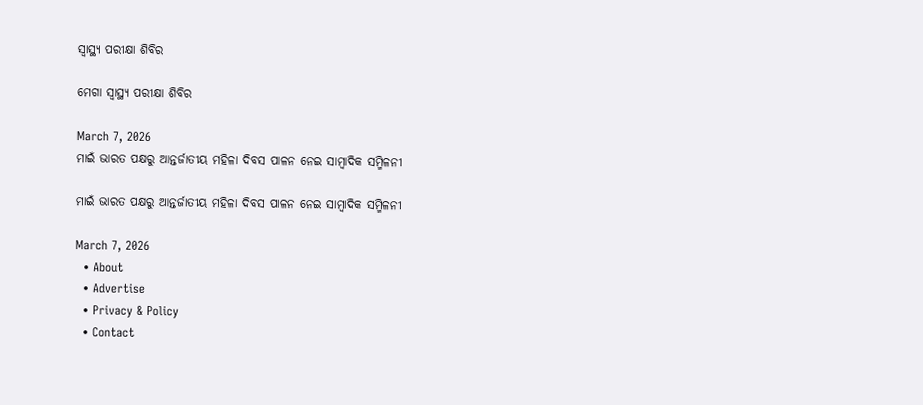ସ୍ୱାସ୍ଥ୍ୟ ପରୀକ୍ଷା ଶିବିର

ମେଗା ସ୍ୱାସ୍ଥ୍ୟ ପରୀକ୍ଷା ଶିବିର

March 7, 2026
ମାଇଁ ଭାରତ ପକ୍ଷରୁ ଆନ୍ତର୍ଜାତୀୟ ମହିଳା ଦିବସ ପାଳନ ନେଇ ସାମ୍ବାଦିକ ସମ୍ମିଳନୀ

ମାଇଁ ଭାରତ ପକ୍ଷରୁ ଆନ୍ତର୍ଜାତୀୟ ମହିଳା ଦିବସ ପାଳନ ନେଇ ସାମ୍ବାଦିକ ସମ୍ମିଳନୀ

March 7, 2026
  • About
  • Advertise
  • Privacy & Policy
  • Contact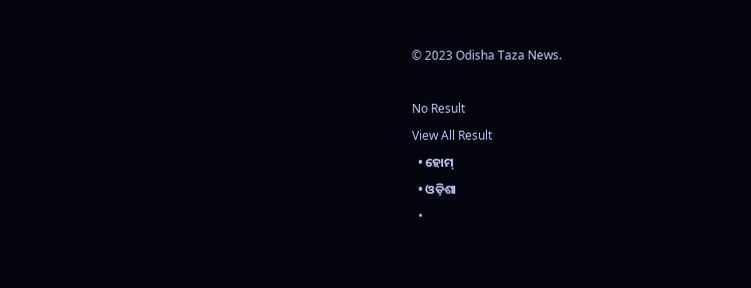© 2023 Odisha Taza News.

No Result
View All Result
  • ହୋମ୍
  • ଓଡ଼ିଶା
  •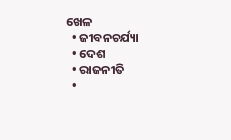ଖେଳ
  • ଜୀବନଚର୍ଯ୍ୟା
  • ଦେଶ
  • ରାଜନୀତି
  •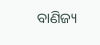ବାଣିଜ୍ୟ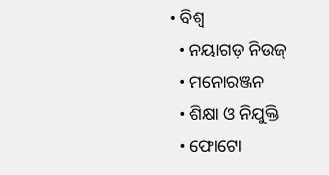• ବିଶ୍ଵ
  • ନୟାଗଡ଼ ନିଉଜ୍
  • ମନୋରଞ୍ଜନ
  • ଶିକ୍ଷା ଓ ନିଯୁକ୍ତି
  • ଫୋଟୋ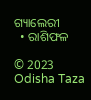ଗ୍ୟାଲେରୀ
  • ରାଶିଫଳ

© 2023 Odisha Taza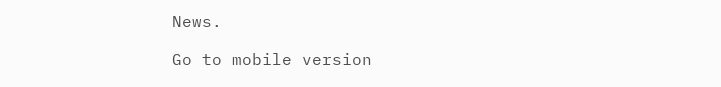News.

Go to mobile version